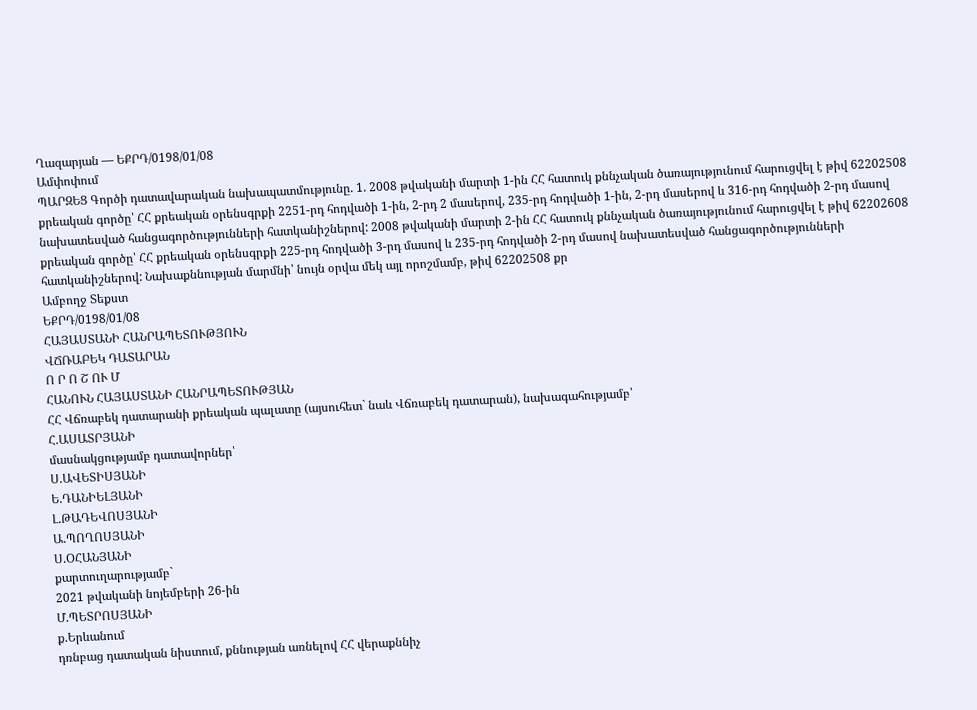Ղազարյան — ԵՔՐԴ/0198/01/08
Ամփոփում
ՊԱՐԶԵՑ Գործի դատավարական նախապատմությունը. 1. 2008 թվականի մարտի 1-ին ՀՀ հատուկ քննչական ծառայությունում հարուցվել է թիվ 62202508 քրեական գործը՝ ՀՀ քրեական օրենսգրքի 2251-րդ հոդվածի 1-ին, 2-րդ 2 մասերով, 235-րդ հոդվածի 1-ին, 2-րդ մասերով և 316-րդ հոդվածի 2-րդ մասով նախատեսված հանցագործությունների հատկանիշներով: 2008 թվականի մարտի 2-ին ՀՀ հատուկ քննչական ծառայությունում հարուցվել է թիվ 62202608 քրեական գործը՝ ՀՀ քրեական օրենսգրքի 225-րդ հոդվածի 3-րդ մասով և 235-րդ հոդվածի 2-րդ մասով նախատեսված հանցագործությունների հատկանիշներով: Նախաքննության մարմնի՝ նույն օրվա մեկ այլ որոշմամբ, թիվ 62202508 քր
Ամբողջ Տեքստ
ԵՔՐԴ/0198/01/08
ՀԱՅԱՍՏԱՆԻ ՀԱՆՐԱՊԵՏՈՒԹՅՈՒՆ
ՎՃՌԱԲԵԿ ԴԱՏԱՐԱՆ
Ո Ր Ո Շ ՈՒ Մ
ՀԱՆՈՒՆ ՀԱՅԱՍՏԱՆԻ ՀԱՆՐԱՊԵՏՈՒԹՅԱՆ
ՀՀ Վճռաբեկ դատարանի քրեական պալատը (այսուհետ` նաև Վճռաբեկ դատարան), նախագահությամբ՝
Հ.ԱՍԱՏՐՅԱՆԻ
մասնակցությամբ դատավորներ՝
Ս.ԱՎԵՏԻՍՅԱՆԻ
Ե.ԴԱՆԻԵԼՅԱՆԻ
Լ.ԹԱԴԵՎՈՍՅԱՆԻ
Ա.ՊՈՂՈՍՅԱՆԻ
Ս.ՕՀԱՆՅԱՆԻ
քարտուղարությամբ`
2021 թվականի նոյեմբերի 26-ին
Մ.ՊԵՏՐՈՍՅԱՆԻ
ք.Երևանում
դռնբաց դատական նիստում, քննության առնելով ՀՀ վերաքննիչ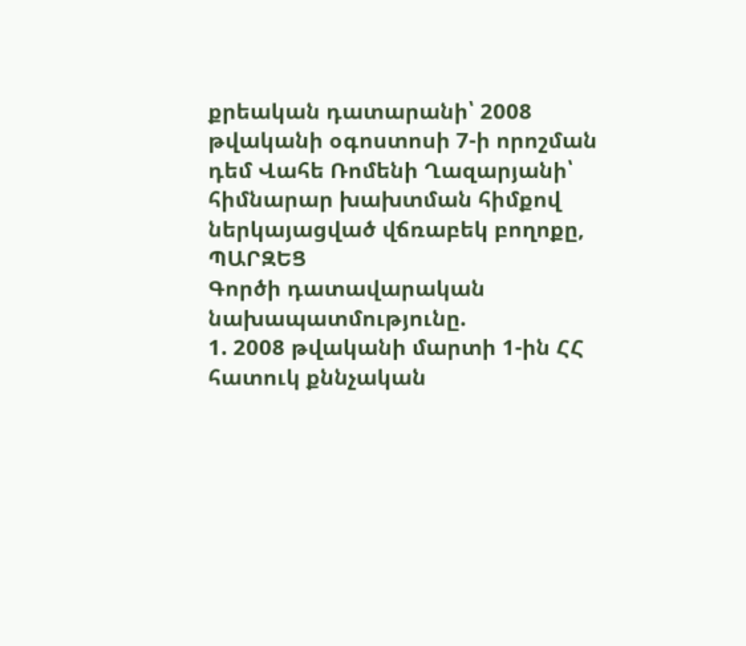քրեական դատարանի՝ 2008 թվականի օգոստոսի 7-ի որոշման դեմ Վահե Ռոմենի Ղազարյանի՝ հիմնարար խախտման հիմքով ներկայացված վճռաբեկ բողոքը,
ՊԱՐԶԵՑ
Գործի դատավարական նախապատմությունը.
1. 2008 թվականի մարտի 1-ին ՀՀ հատուկ քննչական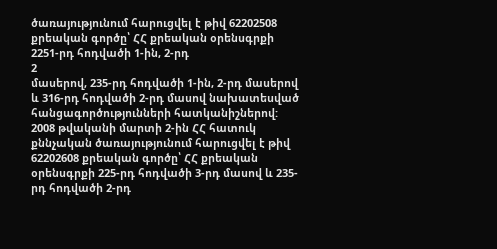ծառայությունում հարուցվել է թիվ 62202508 քրեական գործը՝ ՀՀ քրեական օրենսգրքի 2251-րդ հոդվածի 1-ին, 2-րդ
2
մասերով, 235-րդ հոդվածի 1-ին, 2-րդ մասերով և 316-րդ հոդվածի 2-րդ մասով նախատեսված հանցագործությունների հատկանիշներով:
2008 թվականի մարտի 2-ին ՀՀ հատուկ քննչական ծառայությունում հարուցվել է թիվ 62202608 քրեական գործը՝ ՀՀ քրեական օրենսգրքի 225-րդ հոդվածի 3-րդ մասով և 235-րդ հոդվածի 2-րդ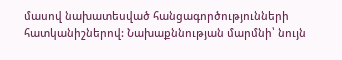մասով նախատեսված հանցագործությունների հատկանիշներով: Նախաքննության մարմնի՝ նույն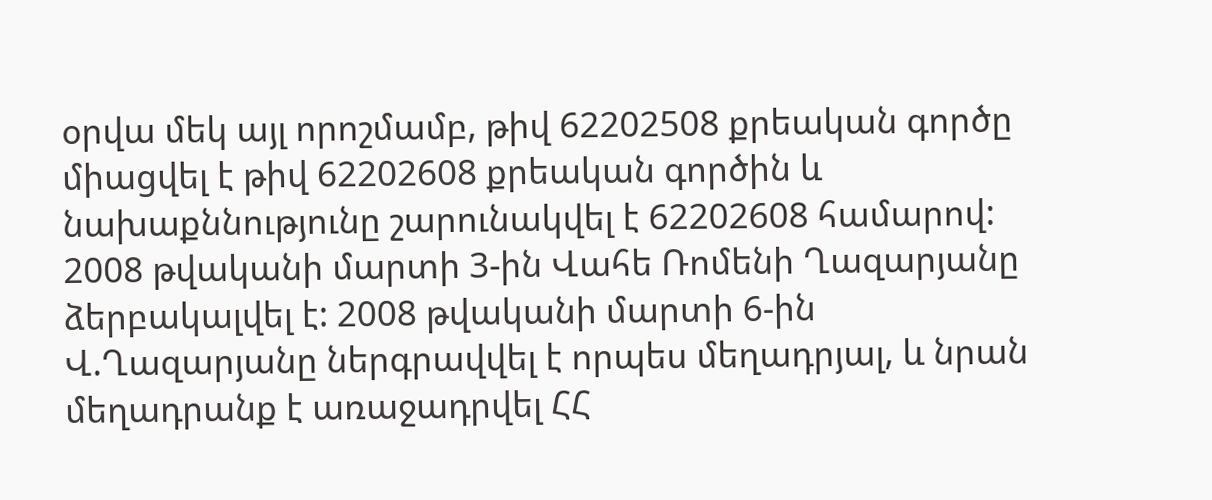օրվա մեկ այլ որոշմամբ, թիվ 62202508 քրեական գործը միացվել է թիվ 62202608 քրեական գործին և նախաքննությունը շարունակվել է 62202608 համարով:
2008 թվականի մարտի 3-ին Վահե Ռոմենի Ղազարյանը ձերբակալվել է: 2008 թվականի մարտի 6-ին Վ.Ղազարյանը ներգրավվել է որպես մեղադրյալ, և նրան մեղադրանք է առաջադրվել ՀՀ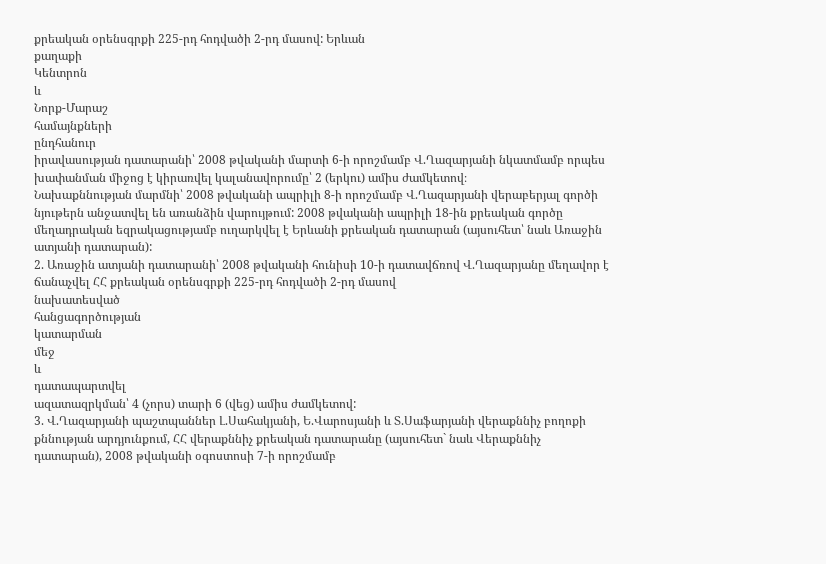քրեական օրենսգրքի 225-րդ հոդվածի 2-րդ մասով: Երևան
քաղաքի
Կենտրոն
և
Նորք-Մարաշ
համայնքների
ընդհանուր
իրավասության դատարանի՝ 2008 թվականի մարտի 6-ի որոշմամբ Վ.Ղազարյանի նկատմամբ որպես խափանման միջոց է կիրառվել կալանավորումը՝ 2 (երկու) ամիս ժամկետով։
Նախաքննության մարմնի՝ 2008 թվականի ապրիլի 8-ի որոշմամբ Վ.Ղազարյանի վերաբերյալ գործի նյութերն անջատվել են առանձին վարույթում: 2008 թվականի ապրիլի 18-ին քրեական գործը մեղադրական եզրակացությամբ ուղարկվել է Երևանի քրեական դատարան (այսուհետ՝ նաև Առաջին ատյանի դատարան):
2. Առաջին ատյանի դատարանի՝ 2008 թվականի հունիսի 10-ի դատավճռով Վ.Ղազարյանը մեղավոր է ճանաչվել ՀՀ քրեական օրենսգրքի 225-րդ հոդվածի 2-րդ մասով
նախատեսված
հանցագործության
կատարման
մեջ
և
դատապարտվել
ազատազրկման՝ 4 (չորս) տարի 6 (վեց) ամիս ժամկետով:
3. Վ.Ղազարյանի պաշտպաններ Լ.Սահակյանի, Ե.Վարոսյանի և Տ.Սաֆարյանի վերաքննիչ բողոքի քննության արդյունքում, ՀՀ վերաքննիչ քրեական դատարանը (այսուհետ` նաև Վերաքննիչ դատարան), 2008 թվականի օգոստոսի 7-ի որոշմամբ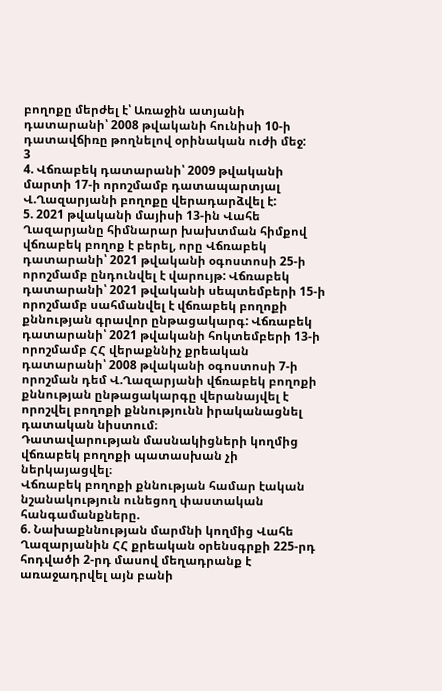բողոքը մերժել է՝ Առաջին ատյանի դատարանի՝ 2008 թվականի հունիսի 10-ի դատավճիռը թողնելով օրինական ուժի մեջ:
3
4. Վճռաբեկ դատարանի՝ 2009 թվականի մարտի 17-ի որոշմամբ դատապարտյալ Վ.Ղազարյանի բողոքը վերադարձվել է:
5. 2021 թվականի մայիսի 13-ին Վահե Ղազարյանը հիմնարար խախտման հիմքով վճռաբեկ բողոք է բերել, որը Վճռաբեկ դատարանի՝ 2021 թվականի օգոստոսի 25-ի որոշմամբ ընդունվել է վարույթ: Վճռաբեկ դատարանի՝ 2021 թվականի սեպտեմբերի 15-ի որոշմամբ սահմանվել է վճռաբեկ բողոքի քննության գրավոր ընթացակարգ: Վճռաբեկ դատարանի՝ 2021 թվականի հոկտեմբերի 13-ի որոշմամբ ՀՀ վերաքննիչ քրեական դատարանի՝ 2008 թվականի օգոստոսի 7-ի որոշման դեմ Վ.Ղազարյանի վճռաբեկ բողոքի քննության ընթացակարգը վերանայվել է որոշվել բողոքի քննությունն իրականացնել դատական նիստում։
Դատավարության մասնակիցների կողմից վճռաբեկ բողոքի պատասխան չի ներկայացվել։
Վճռաբեկ բողոքի քննության համար էական նշանակություն ունեցող փաստական հանգամանքները.
6. Նախաքննության մարմնի կողմից Վահե Ղազարյանին ՀՀ քրեական օրենսգրքի 225-րդ հոդվածի 2-րդ մասով մեղադրանք է առաջադրվել այն բանի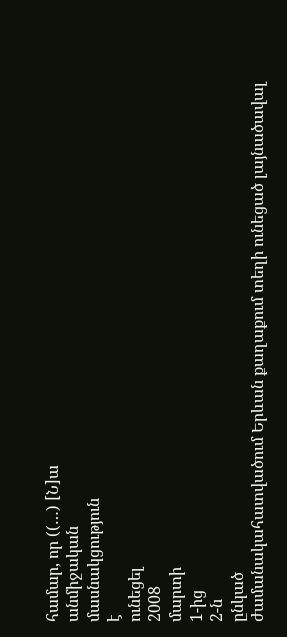համար, որ ((…) [Ն]ա
անմիջական
մասնակցություն
է
ունեցել
2008
մարտի
1-ից
2-ն
ընկած
ժամանակահատվածում Երևան քաղաքում տեղի ունեցած լայնածավալ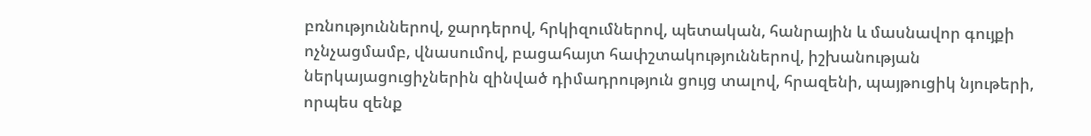բռնություններով, ջարդերով, հրկիզումներով, պետական, հանրային և մասնավոր գույքի ոչնչացմամբ, վնասումով, բացահայտ հափշտակություններով, իշխանության ներկայացուցիչներին զինված դիմադրություն ցույց տալով, հրազենի, պայթուցիկ նյութերի, որպես զենք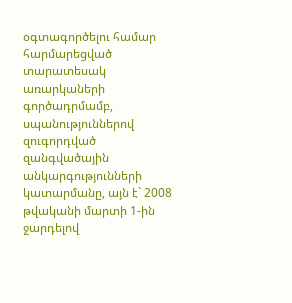օգտագործելու համար հարմարեցված տարատեսակ առարկաների գործադրմամբ, սպանություններով զուգորդված զանգվածային անկարգությունների կատարմանը, այն է` 2008 թվականի մարտի 1-ին ջարդելով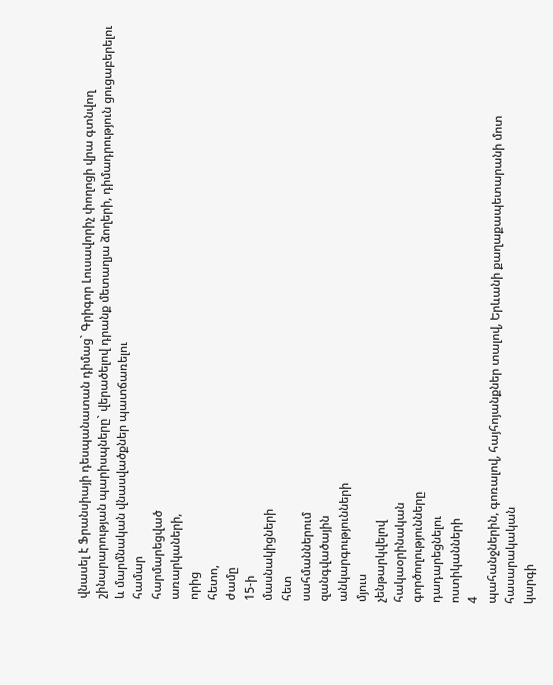վնասել է Ֆրանսիայի դեսպանատան դիմաց` Գրիգոր Լուսավորիչ փողոցի վրա գտնվող շինարարության պարիսպները` վերածելով դրանք մետաղյա ձողերի, դիմադրություն ցուցաբերելու և մարմնական վնասվածքներ պատճառելու
համար
հարմարեցված
առարկաների,
որից
հետո,
ժամը
15-ի
մասնակիցների
հետ
սահմաններում
զանգվածային
անկարգությունների
մյուս
չենթարկվելով
հակաօրինական
գործողությունները
դադարեցնելու
ոստիկանների
4
պահանջներին, գոռալով, հայհոյանքներ տալով, Երևանի քաղաքապետարանի մոտ հասարակական
կարգի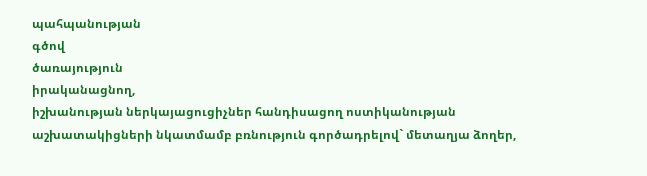պահպանության
գծով
ծառայություն
իրականացնող,
իշխանության ներկայացուցիչներ հանդիսացող ոստիկանության աշխատակիցների նկատմամբ բռնություն գործադրելով` մետաղյա ձողեր,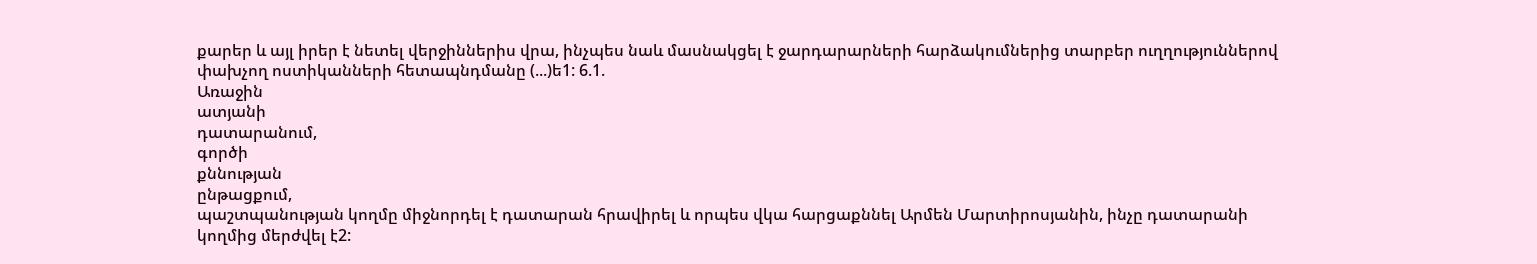քարեր և այլ իրեր է նետել վերջիններիս վրա, ինչպես նաև մասնակցել է ջարդարարների հարձակումներից տարբեր ուղղություններով փախչող ոստիկանների հետապնդմանը (...)ե1: 6.1.
Առաջին
ատյանի
դատարանում,
գործի
քննության
ընթացքում,
պաշտպանության կողմը միջնորդել է դատարան հրավիրել և որպես վկա հարցաքննել Արմեն Մարտիրոսյանին, ինչը դատարանի կողմից մերժվել է2: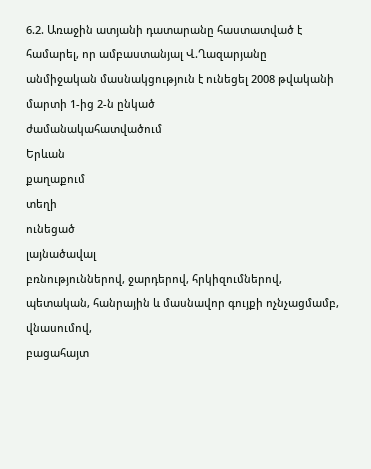6.2. Առաջին ատյանի դատարանը հաստատված է համարել, որ ամբաստանյալ Վ.Ղազարյանը անմիջական մասնակցություն է ունեցել 2008 թվականի մարտի 1-ից 2-ն ընկած
ժամանակահատվածում
Երևան
քաղաքում
տեղի
ունեցած
լայնածավալ
բռնություններով, ջարդերով, հրկիզումներով, պետական, հանրային և մասնավոր գույքի ոչնչացմամբ,
վնասումով,
բացահայտ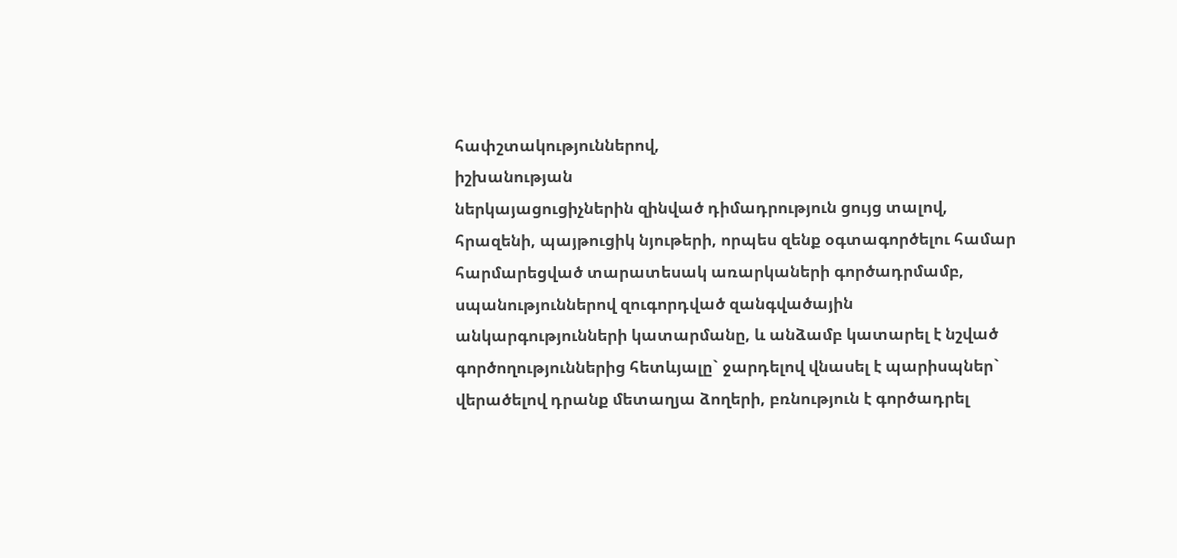հափշտակություններով,
իշխանության
ներկայացուցիչներին զինված դիմադրություն ցույց տալով, հրազենի, պայթուցիկ նյութերի, որպես զենք օգտագործելու համար հարմարեցված տարատեսակ առարկաների գործադրմամբ, սպանություններով զուգորդված զանգվածային անկարգությունների կատարմանը, և անձամբ կատարել է նշված գործողություններից հետևյալը` ջարդելով վնասել է պարիսպներ` վերածելով դրանք մետաղյա ձողերի, բռնություն է գործադրել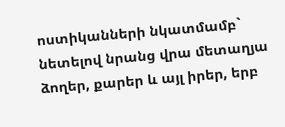ոստիկանների նկատմամբ` նետելով նրանց վրա մետաղյա ձողեր, քարեր և այլ իրեր, երբ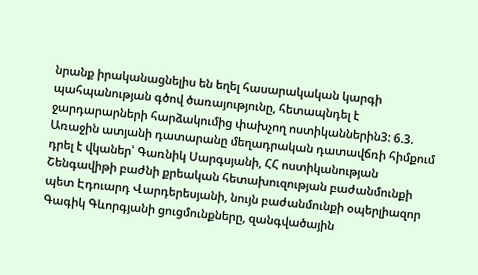նրանք իրականացնելիս են եղել հասարակական կարգի պահպանության գծով ծառայությունը, հետապնդել է ջարդարարների հարձակումից փախչող ոստիկաններին3: 6.3. Առաջին ատյանի դատարանը մեղադրական դատավճռի հիմքում դրել է վկաներ՝ Գառնիկ Սարգսյանի, ՀՀ ոստիկանության Շենգավիթի բաժնի քրեական հետախուզության բաժանմունքի պետ Էդուարդ Վարդերեսյանի, նույն բաժանմունքի օպերլիազոր Գագիկ Գևորգյանի ցուցմունքները, զանգվածային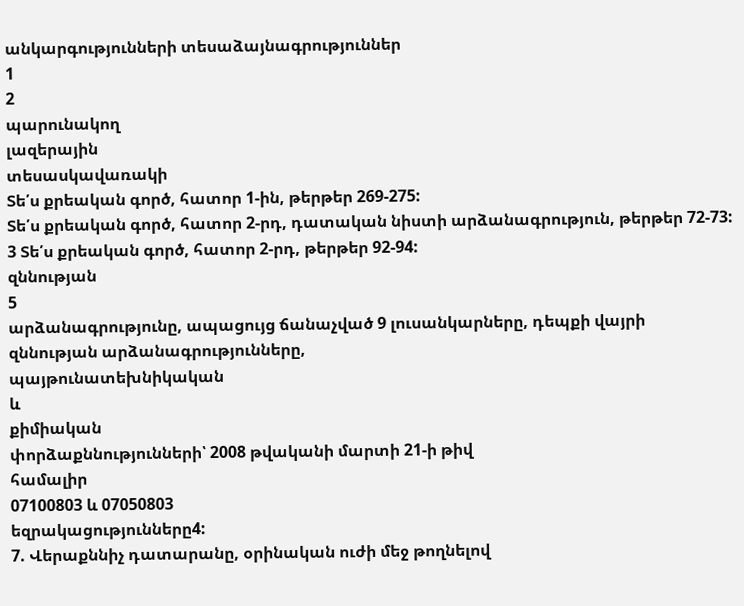անկարգությունների տեսաձայնագրություններ
1
2
պարունակող
լազերային
տեսասկավառակի
Տե՛ս քրեական գործ, հատոր 1-ին, թերթեր 269-275:
Տե՛ս քրեական գործ, հատոր 2-րդ, դատական նիստի արձանագրություն, թերթեր 72-73:
3 Տե՛ս քրեական գործ, հատոր 2-րդ, թերթեր 92-94:
զննության
5
արձանագրությունը, ապացույց ճանաչված 9 լուսանկարները, դեպքի վայրի զննության արձանագրությունները,
պայթունատեխնիկական
և
քիմիական
փորձաքննությունների՝ 2008 թվականի մարտի 21-ի թիվ
համալիր
07100803 և 07050803
եզրակացությունները4:
7. Վերաքննիչ դատարանը, օրինական ուժի մեջ թողնելով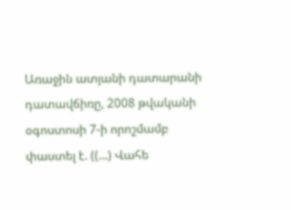Առաջին ատյանի դատարանի դատավճիռը, 2008 թվականի օգոստոսի 7-ի որոշմամբ փաստել է. ((...) Վահե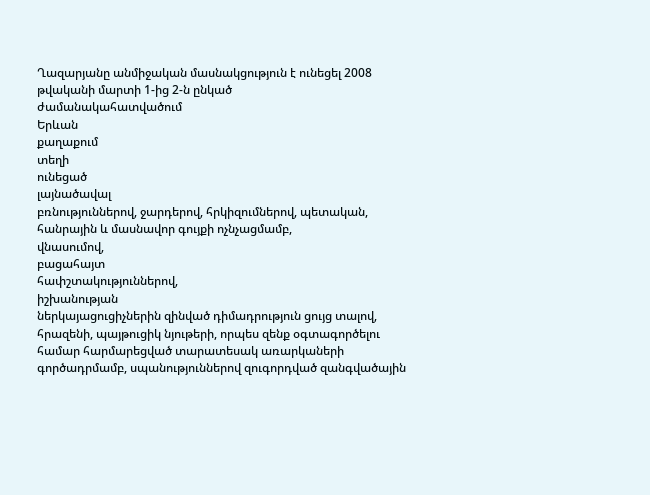Ղազարյանը անմիջական մասնակցություն է ունեցել 2008 թվականի մարտի 1-ից 2-ն ընկած
ժամանակահատվածում
Երևան
քաղաքում
տեղի
ունեցած
լայնածավալ
բռնություններով, ջարդերով, հրկիզումներով, պետական, հանրային և մասնավոր գույքի ոչնչացմամբ,
վնասումով,
բացահայտ
հափշտակություններով,
իշխանության
ներկայացուցիչներին զինված դիմադրություն ցույց տալով, հրազենի, պայթուցիկ նյութերի, որպես զենք օգտագործելու համար հարմարեցված տարատեսակ առարկաների գործադրմամբ, սպանություններով զուգորդված զանգվածային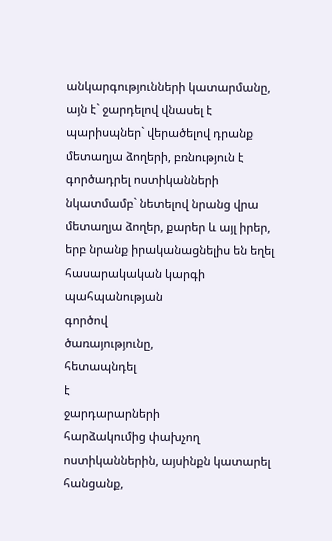անկարգությունների կատարմանը, այն է` ջարդելով վնասել է պարիսպներ` վերածելով դրանք մետաղյա ձողերի, բռնություն է գործադրել ոստիկանների նկատմամբ` նետելով նրանց վրա մետաղյա ձողեր, քարեր և այլ իրեր, երբ նրանք իրականացնելիս են եղել հասարակական կարգի
պահպանության
գործով
ծառայությունը,
հետապնդել
է
ջարդարարների
հարձակումից փախչող ոստիկաններին, այսինքն կատարել հանցանք,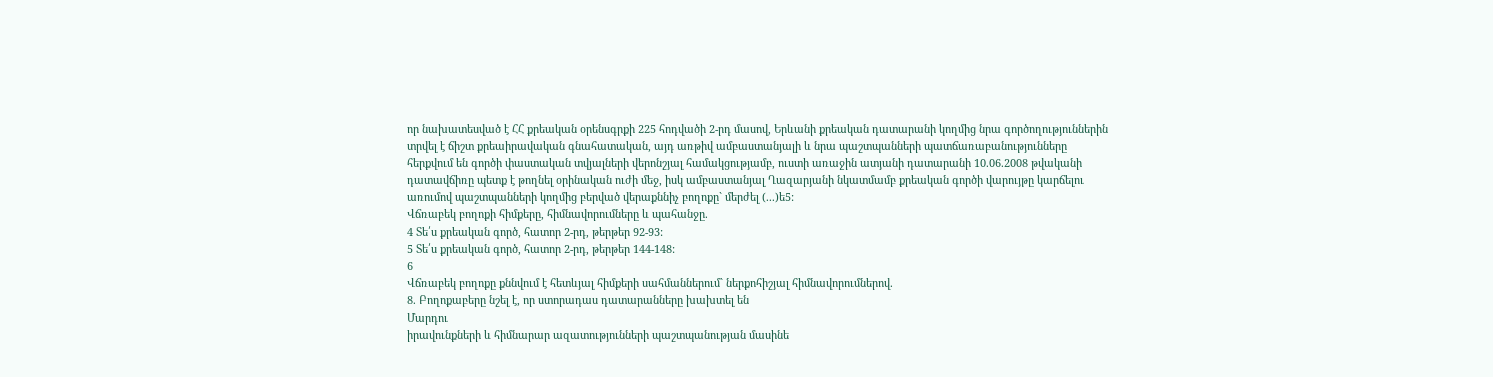որ նախատեսված է ՀՀ քրեական օրենսգրքի 225 հոդվածի 2-րդ մասով, Երևանի քրեական դատարանի կողմից նրա գործողություններին տրվել է ճիշտ քրեաիրավական գնահատական, այդ առթիվ ամբաստանյալի և նրա պաշտպանների պատճառաբանությունները հերքվում են գործի փաստական տվյալների վերոնշյալ համակցությամբ, ուստի առաջին ատյանի դատարանի 10.06.2008 թվականի դատավճիռը պետք է թողնել օրինական ուժի մեջ, իսկ ամբաստանյալ Ղազարյանի նկատմամբ քրեական գործի վարույթը կարճելու առումով պաշտպանների կողմից բերված վերաքննիչ բողոքը` մերժել (...)ե5:
Վճռաբեկ բողոքի հիմքերը, հիմնավորումները և պահանջը.
4 Տե՛ս քրեական գործ, հատոր 2-րդ, թերթեր 92-93:
5 Տե՛ս քրեական գործ, հատոր 2-րդ, թերթեր 144-148:
6
Վճռաբեկ բողոքը քննվում է հետևյալ հիմքերի սահմաններում` ներքոհիշյալ հիմնավորումներով.
8. Բողոքաբերը նշել է, որ ստորադաս դատարանները խախտել են
Մարդու
իրավունքների և հիմնարար ազատությունների պաշտպանության մասինե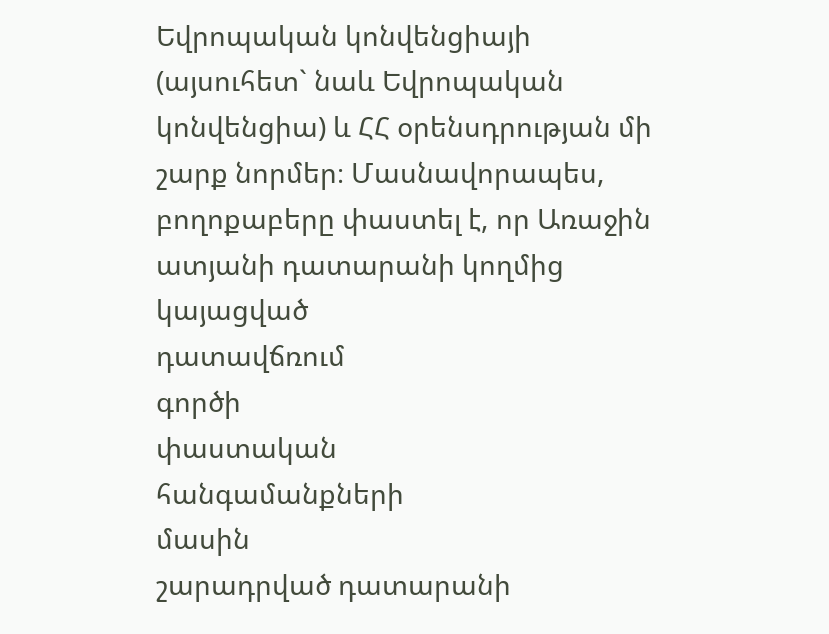Եվրոպական կոնվենցիայի (այսուհետ` նաև Եվրոպական կոնվենցիա) և ՀՀ օրենսդրության մի շարք նորմեր։ Մասնավորապես, բողոքաբերը փաստել է, որ Առաջին ատյանի դատարանի կողմից
կայացված
դատավճռում
գործի
փաստական
հանգամանքների
մասին
շարադրված դատարանի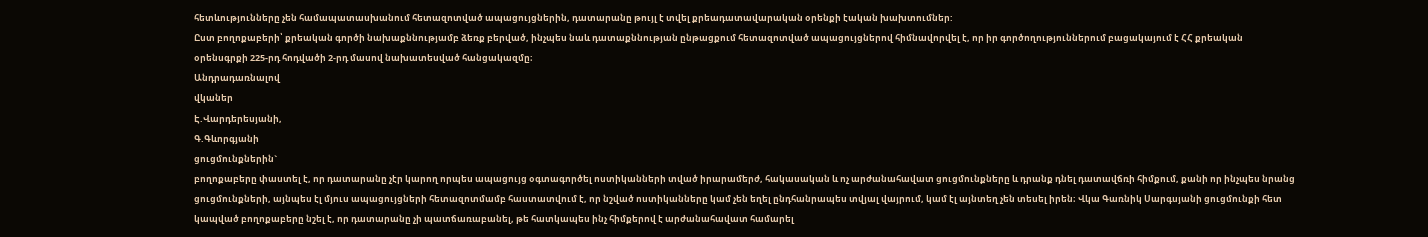հետևությունները չեն համապատասխանում հետազոտված ապացույցներին, դատարանը թույլ է տվել քրեադատավարական օրենքի էական խախտումներ:
Ըստ բողոքաբերի՝ քրեական գործի նախաքննությամբ ձեռք բերված, ինչպես նաև դատաքննության ընթացքում հետազոտված ապացույցներով հիմնավորվել է, որ իր գործողություններում բացակայում է ՀՀ քրեական օրենսգրքի 225-րդ հոդվածի 2-րդ մասով նախատեսված հանցակազմը։
Անդրադառնալով
վկաներ
Է.Վարդերեսյանի,
Գ.Գևորգյանի
ցուցմունքներին`
բողոքաբերը փաստել է, որ դատարանը չէր կարող որպես ապացույց օգտագործել ոստիկանների տված իրարամերժ, հակասական և ոչ արժանահավատ ցուցմունքները և դրանք դնել դատավճռի հիմքում, քանի որ ինչպես նրանց ցուցմունքների, այնպես էլ մյուս ապացույցների հետազոտմամբ հաստատվում է, որ նշված ոստիկանները կամ չեն եղել ընդհանրապես տվյալ վայրում, կամ էլ այնտեղ չեն տեսել իրեն։ Վկա Գառնիկ Սարգսյանի ցուցմունքի հետ կապված բողոքաբերը նշել է, որ դատարանը չի պատճառաբանել, թե հատկապես ինչ հիմքերով է արժանահավատ համարել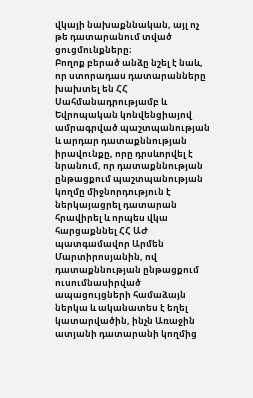վկայի նախաքննական, այլ ոչ թե դատարանում տված ցուցմունքները։
Բողոք բերած անձը նշել է նաև, որ ստորադաս դատարանները խախտել են ՀՀ Սահմանադրությամբ և Եվրոպական կոնվենցիայով ամրագրված պաշտպանության և արդար դատաքննության իրավունքը, որը դրսևորվել է նրանում, որ դատաքննության ընթացքում պաշտպանության կողմը միջնորդություն է ներկայացրել դատարան հրավիրել և որպես վկա հարցաքննել ՀՀ ԱԺ պատգամավոր Արմեն Մարտիրոսյանին, ով դատաքննության ընթացքում ուսումնասիրված ապացույցների համաձայն ներկա և ականատես է եղել կատարվածին, ինչն Առաջին ատյանի դատարանի կողմից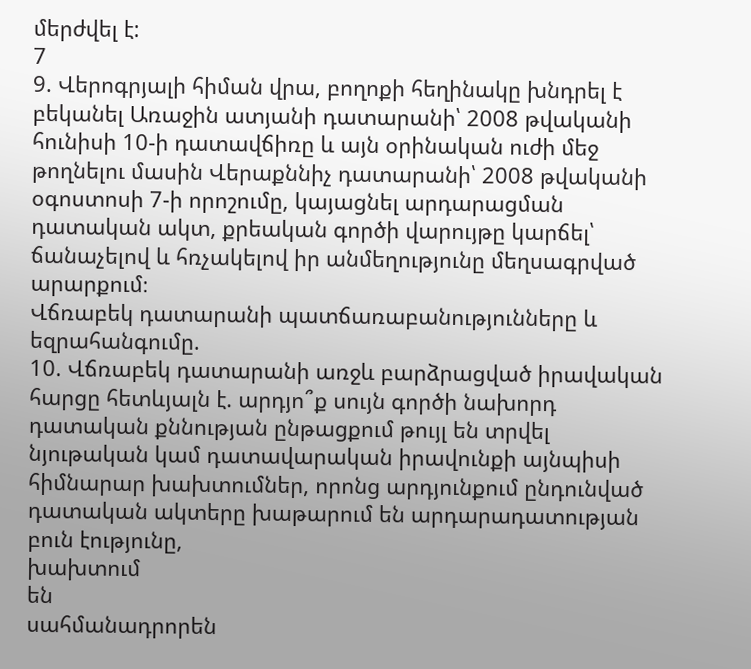մերժվել է:
7
9. Վերոգրյալի հիման վրա, բողոքի հեղինակը խնդրել է բեկանել Առաջին ատյանի դատարանի՝ 2008 թվականի հունիսի 10-ի դատավճիռը և այն օրինական ուժի մեջ թողնելու մասին Վերաքննիչ դատարանի՝ 2008 թվականի օգոստոսի 7-ի որոշումը, կայացնել արդարացման դատական ակտ, քրեական գործի վարույթը կարճել՝ ճանաչելով և հռչակելով իր անմեղությունը մեղսագրված արարքում։
Վճռաբեկ դատարանի պատճառաբանությունները և եզրահանգումը.
10. Վճռաբեկ դատարանի առջև բարձրացված իրավական հարցը հետևյալն է. արդյո՞ք սույն գործի նախորդ դատական քննության ընթացքում թույլ են տրվել նյութական կամ դատավարական իրավունքի այնպիսի հիմնարար խախտումներ, որոնց արդյունքում ընդունված դատական ակտերը խաթարում են արդարադատության բուն էությունը,
խախտում
են
սահմանադրորեն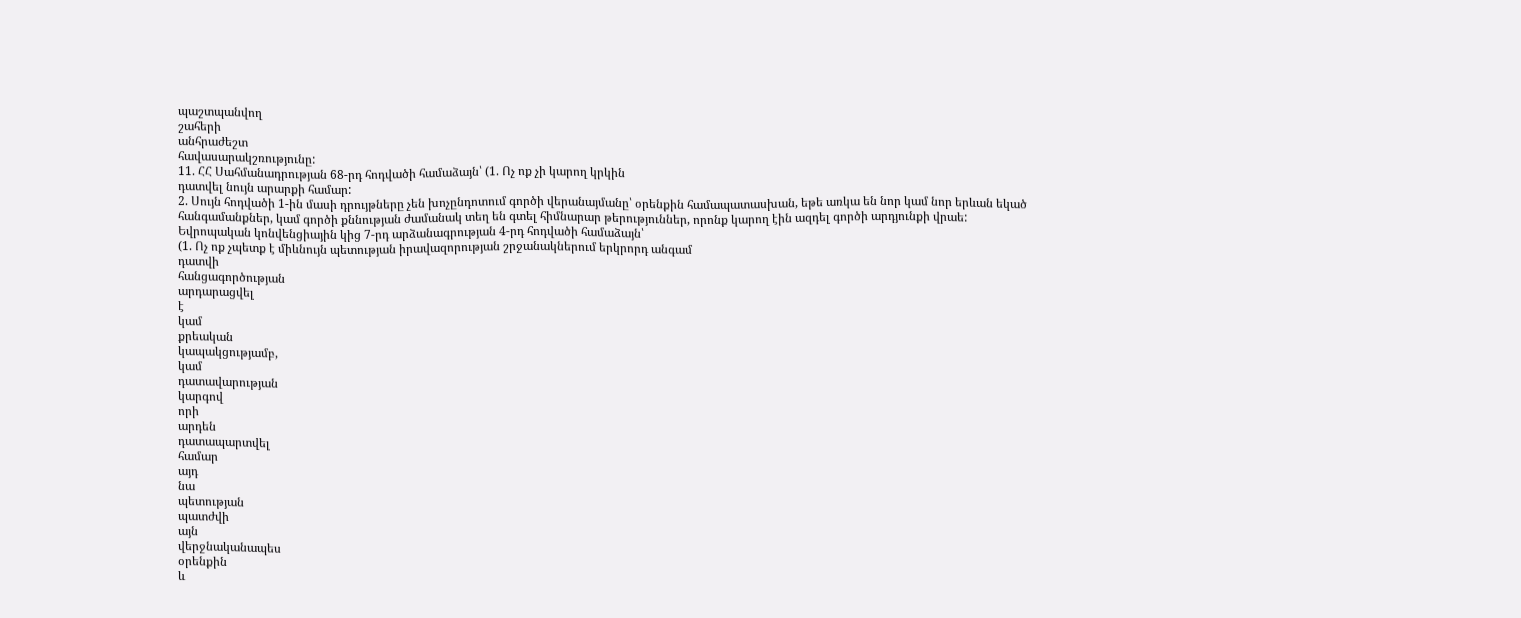պաշտպանվող
շահերի
անհրաժեշտ
հավասարակշռությունը:
11. ՀՀ Սահմանադրության 68-րդ հոդվածի համաձայն՝ (1. Ոչ ոք չի կարող կրկին
դատվել նույն արարքի համար:
2. Սույն հոդվածի 1-ին մասի դրույթները չեն խոչընդոտում գործի վերանայմանը՝ օրենքին համապատասխան, եթե առկա են նոր կամ նոր երևան եկած հանգամանքներ, կամ գործի քննության ժամանակ տեղ են գտել հիմնարար թերություններ, որոնք կարող էին ազդել գործի արդյունքի վրաե:
Եվրոպական կոնվենցիային կից 7-րդ արձանագրության 4-րդ հոդվածի համաձայն՝
(1. Ոչ ոք չպետք է միևնույն պետության իրավազորության շրջանակներում երկրորդ անգամ
դատվի
հանցագործության
արդարացվել
է
կամ
քրեական
կապակցությամբ,
կամ
դատավարության
կարգով
որի
արդեն
դատապարտվել
համար
այդ
նա
պետության
պատժվի
այն
վերջնականապես
օրենքին
և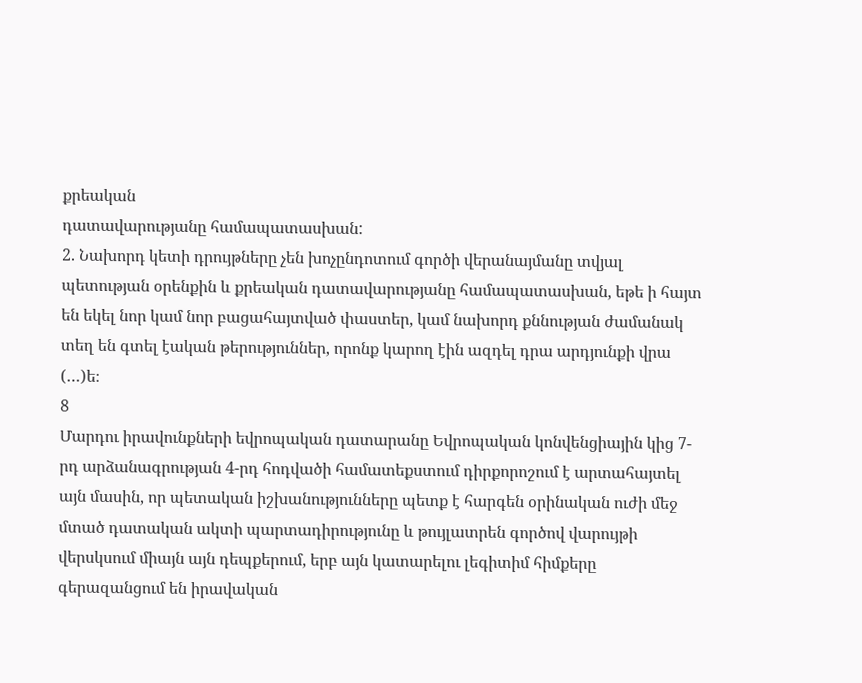քրեական
դատավարությանը համապատասխան:
2. Նախորդ կետի դրույթները չեն խոչընդոտում գործի վերանայմանը տվյալ պետության օրենքին և քրեական դատավարությանը համապատասխան, եթե ի հայտ են եկել նոր կամ նոր բացահայտված փաստեր, կամ նախորդ քննության ժամանակ տեղ են գտել էական թերություններ, որոնք կարող էին ազդել դրա արդյունքի վրա (…)ե։
8
Մարդու իրավունքների եվրոպական դատարանը Եվրոպական կոնվենցիային կից 7-րդ արձանագրության 4-րդ հոդվածի համատեքստում դիրքորոշում է արտահայտել այն մասին, որ պետական իշխանությունները պետք է հարգեն օրինական ուժի մեջ մտած դատական ակտի պարտադիրությունը և թույլատրեն գործով վարույթի վերսկսում միայն այն դեպքերում, երբ այն կատարելու լեգիտիմ հիմքերը գերազանցում են իրավական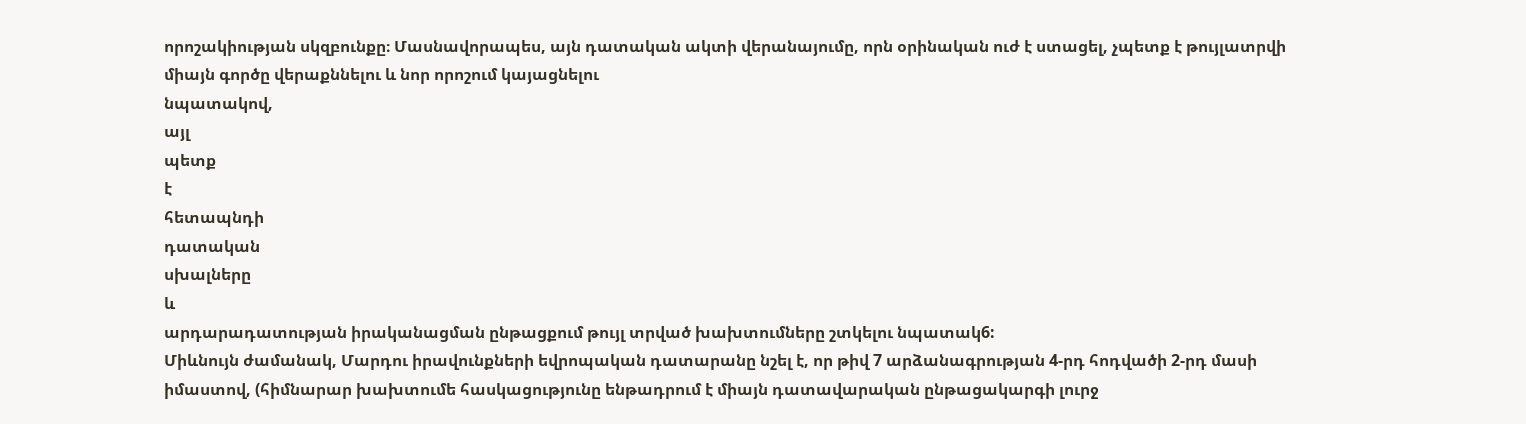որոշակիության սկզբունքը։ Մասնավորապես, այն դատական ակտի վերանայումը, որն օրինական ուժ է ստացել, չպետք է թույլատրվի միայն գործը վերաքննելու և նոր որոշում կայացնելու
նպատակով,
այլ
պետք
է
հետապնդի
դատական
սխալները
և
արդարադատության իրականացման ընթացքում թույլ տրված խախտումները շտկելու նպատակ6:
Միևնույն ժամանակ, Մարդու իրավունքների եվրոպական դատարանը նշել է, որ թիվ 7 արձանագրության 4-րդ հոդվածի 2-րդ մասի իմաստով, (հիմնարար խախտումե հասկացությունը ենթադրում է միայն դատավարական ընթացակարգի լուրջ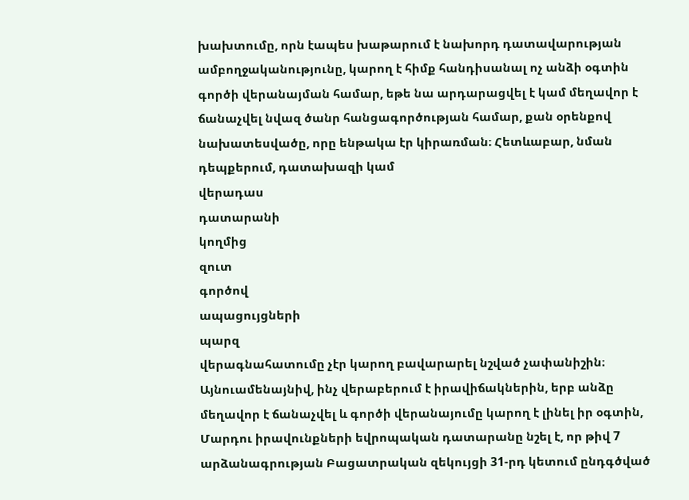խախտումը, որն էապես խաթարում է նախորդ դատավարության ամբողջականությունը, կարող է հիմք հանդիսանալ ոչ անձի օգտին գործի վերանայման համար, եթե նա արդարացվել է կամ մեղավոր է ճանաչվել նվազ ծանր հանցագործության համար, քան օրենքով նախատեսվածը, որը ենթակա էր կիրառման։ Հետևաբար, նման դեպքերում, դատախազի կամ
վերադաս
դատարանի
կողմից
զուտ
գործով
ապացույցների
պարզ
վերագնահատումը չէր կարող բավարարել նշված չափանիշին։ Այնուամենայնիվ, ինչ վերաբերում է իրավիճակներին, երբ անձը մեղավոր է ճանաչվել և գործի վերանայումը կարող է լինել իր օգտին, Մարդու իրավունքների եվրոպական դատարանը նշել է, որ թիվ 7 արձանագրության Բացատրական զեկույցի 31-րդ կետում ընդգծված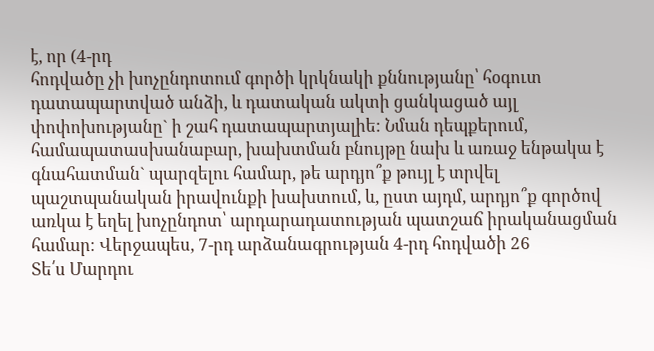է, որ (4-րդ
հոդվածը չի խոչընդոտում գործի կրկնակի քննությանը՝ հօգուտ դատապարտված անձի, և դատական ակտի ցանկացած այլ փոփոխությանը` ի շահ դատապարտյալիե: Նման դեպքերում, համապատասխանաբար, խախտման բնույթը նախ և առաջ ենթակա է գնահատման` պարզելու համար, թե արդյո՞ք թույլ է տրվել պաշտպանական իրավունքի խախտում, և, ըստ այդմ, արդյո՞ք գործով առկա է եղել խոչընդոտ՝ արդարադատության պատշաճ իրականացման համար։ Վերջապես, 7-րդ արձանագրության 4-րդ հոդվածի 26
Տե՛ս Մարդու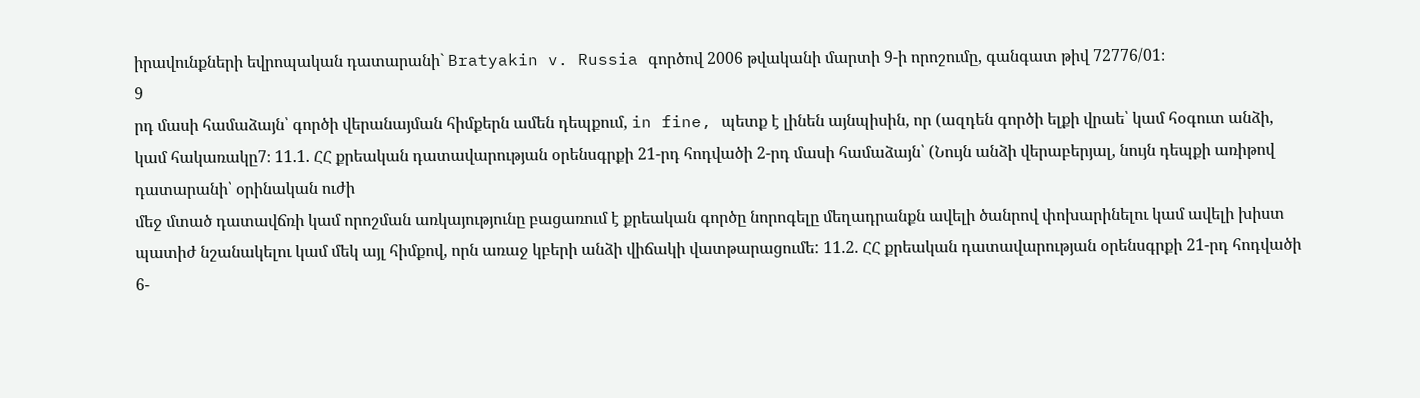իրավունքների եվրոպական դատարանի` Bratyakin v. Russia գործով 2006 թվականի մարտի 9-ի որոշումը, գանգատ թիվ 72776/01։
9
րդ մասի համաձայն՝ գործի վերանայման հիմքերն ամեն դեպքում, in fine, պետք է լինեն այնպիսին, որ (ազդեն գործի ելքի վրաե՝ կամ հօգուտ անձի, կամ հակառակը7։ 11.1. ՀՀ քրեական դատավարության օրենսգրքի 21-րդ հոդվածի 2-րդ մասի համաձայն՝ (Նույն անձի վերաբերյալ, նույն դեպքի առիթով դատարանի՝ օրինական ուժի
մեջ մտած դատավճռի կամ որոշման առկայությունը բացառում է քրեական գործը նորոգելը մեղադրանքն ավելի ծանրով փոխարինելու կամ ավելի խիստ պատիժ նշանակելու կամ մեկ այլ հիմքով, որն առաջ կբերի անձի վիճակի վատթարացումե: 11.2. ՀՀ քրեական դատավարության օրենսգրքի 21-րդ հոդվածի 6-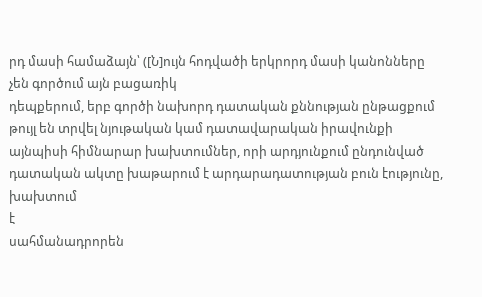րդ մասի համաձայն՝ ([Ն]ույն հոդվածի երկրորդ մասի կանոնները չեն գործում այն բացառիկ
դեպքերում, երբ գործի նախորդ դատական քննության ընթացքում թույլ են տրվել նյութական կամ դատավարական իրավունքի այնպիսի հիմնարար խախտումներ, որի արդյունքում ընդունված դատական ակտը խաթարում է արդարադատության բուն էությունը,
խախտում
է
սահմանադրորեն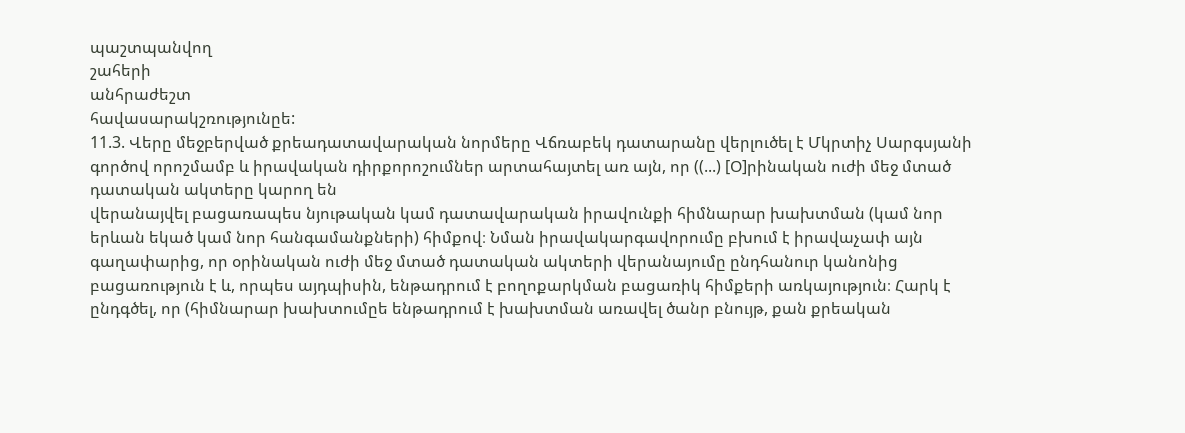պաշտպանվող
շահերի
անհրաժեշտ
հավասարակշռությունըե:
11.3. Վերը մեջբերված քրեադատավարական նորմերը Վճռաբեկ դատարանը վերլուծել է Մկրտիչ Սարգսյանի գործով որոշմամբ և իրավական դիրքորոշումներ արտահայտել առ այն, որ ((...) [Օ]րինական ուժի մեջ մտած դատական ակտերը կարող են
վերանայվել բացառապես նյութական կամ դատավարական իրավունքի հիմնարար խախտման (կամ նոր երևան եկած կամ նոր հանգամանքների) հիմքով։ Նման իրավակարգավորումը բխում է իրավաչափ այն գաղափարից, որ օրինական ուժի մեջ մտած դատական ակտերի վերանայումը ընդհանուր կանոնից բացառություն է և, որպես այդպիսին, ենթադրում է բողոքարկման բացառիկ հիմքերի առկայություն։ Հարկ է ընդգծել, որ (հիմնարար խախտումըե ենթադրում է խախտման առավել ծանր բնույթ, քան քրեական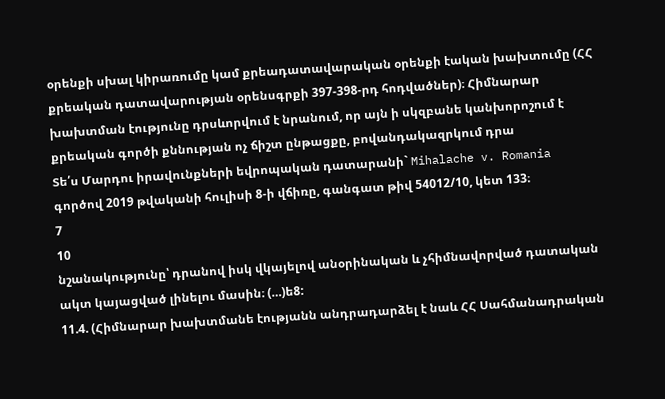օրենքի սխալ կիրառումը կամ քրեադատավարական օրենքի էական խախտումը (ՀՀ քրեական դատավարության օրենսգրքի 397-398-րդ հոդվածներ)։ Հիմնարար խախտման էությունը դրսևորվում է նրանում, որ այն ի սկզբանե կանխորոշում է քրեական գործի քննության ոչ ճիշտ ընթացքը, բովանդակազրկում դրա
Տե՛ս Մարդու իրավունքների եվրոպական դատարանի` Mihalache v. Romania գործով 2019 թվականի հուլիսի 8-ի վճիռը, գանգատ թիվ 54012/10, կետ 133։
7
10
նշանակությունը՝ դրանով իսկ վկայելով անօրինական և չհիմնավորված դատական ակտ կայացված լինելու մասին։ (…)ե8:
11.4. (Հիմնարար խախտմանե էությանն անդրադարձել է նաև ՀՀ Սահմանադրական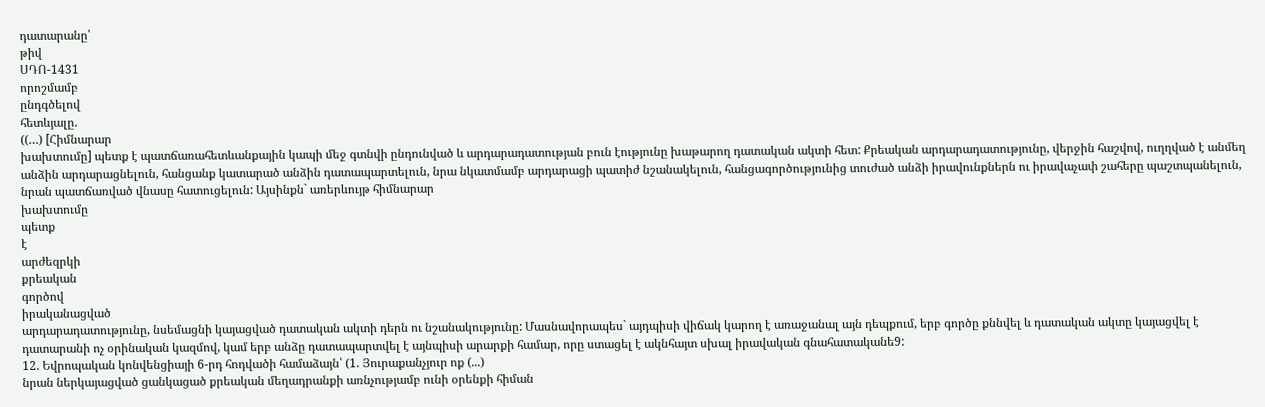դատարանը՝
թիվ
ՍԴՈ-1431
որոշմամբ
ընդգծելով
հետևյալը.
((…) [Հիմնարար
խախտումը] պետք է պատճառահետևանքային կապի մեջ գտնվի ընդունված և արդարադատության բուն էությունը խաթարող դատական ակտի հետ: Քրեական արդարադատությունը, վերջին հաշվով, ուղղված է անմեղ անձին արդարացնելուն, հանցանք կատարած անձին դատապարտելուն, նրա նկատմամբ արդարացի պատիժ նշանակելուն, հանցագործությունից տուժած անձի իրավունքներն ու իրավաչափ շահերը պաշտպանելուն, նրան պատճառված վնասը հատուցելուն: Այսինքն` առերևույթ հիմնարար
խախտումը
պետք
է
արժեզրկի
քրեական
գործով
իրականացված
արդարադատությունը, նսեմացնի կայացված դատական ակտի դերն ու նշանակությունը: Մասնավորապես` այդպիսի վիճակ կարող է առաջանալ այն դեպքում, երբ գործը քննվել և դատական ակտը կայացվել է դատարանի ոչ օրինական կազմով, կամ երբ անձը դատապարտվել է այնպիսի արարքի համար, որը ստացել է ակնհայտ սխալ իրավական գնահատականե9:
12. Եվրոպական կոնվենցիայի 6-րդ հոդվածի համաձայն՝ (1. Յուրաքանչյուր ոք (...)
նրան ներկայացված ցանկացած քրեական մեղադրանքի առնչությամբ ունի օրենքի հիման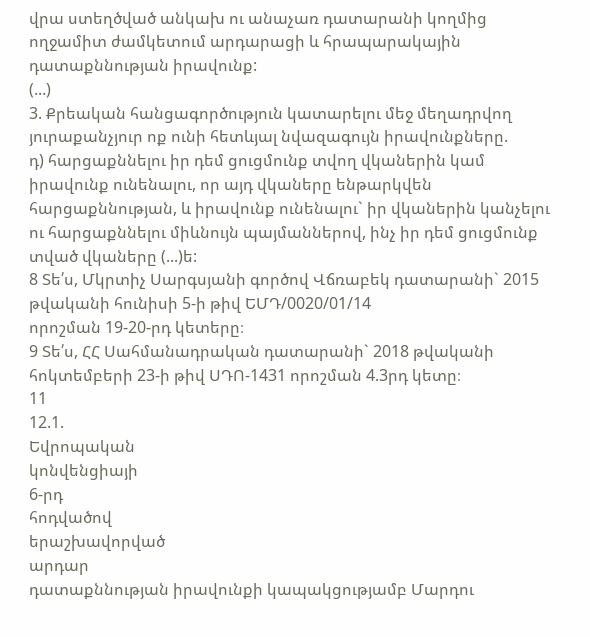վրա ստեղծված անկախ ու անաչառ դատարանի կողմից ողջամիտ ժամկետում արդարացի և հրապարակային դատաքննության իրավունք:
(...)
3. Քրեական հանցագործություն կատարելու մեջ մեղադրվող յուրաքանչյուր ոք ունի հետևյալ նվազագույն իրավունքները.
դ) հարցաքննելու իր դեմ ցուցմունք տվող վկաներին կամ իրավունք ունենալու, որ այդ վկաները ենթարկվեն հարցաքննության, և իրավունք ունենալու` իր վկաներին կանչելու ու հարցաքննելու միևնույն պայմաններով, ինչ իր դեմ ցուցմունք տված վկաները (...)ե:
8 Տե՛ս, Մկրտիչ Սարգսյանի գործով Վճռաբեկ դատարանի` 2015 թվականի հունիսի 5-ի թիվ ԵՄԴ/0020/01/14
որոշման 19-20-րդ կետերը։
9 Տե՛ս, ՀՀ Սահմանադրական դատարանի` 2018 թվականի հոկտեմբերի 23-ի թիվ ՍԴՈ-1431 որոշման 4.3րդ կետը։
11
12.1.
Եվրոպական
կոնվենցիայի
6-րդ
հոդվածով
երաշխավորված
արդար
դատաքննության իրավունքի կապակցությամբ Մարդու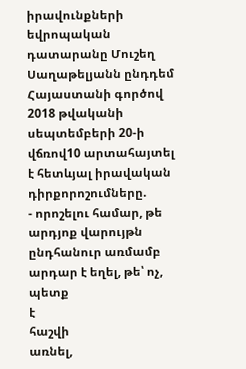իրավունքների եվրոպական դատարանը Մուշեղ Սաղաթելյանն ընդդեմ Հայաստանի գործով 2018 թվականի սեպտեմբերի 20-ի վճռով10 արտահայտել է հետևյալ իրավական դիրքորոշումները.
- որոշելու համար, թե արդյոք վարույթն ընդհանուր առմամբ արդար է եղել, թե՝ ոչ, պետք
է
հաշվի
առնել,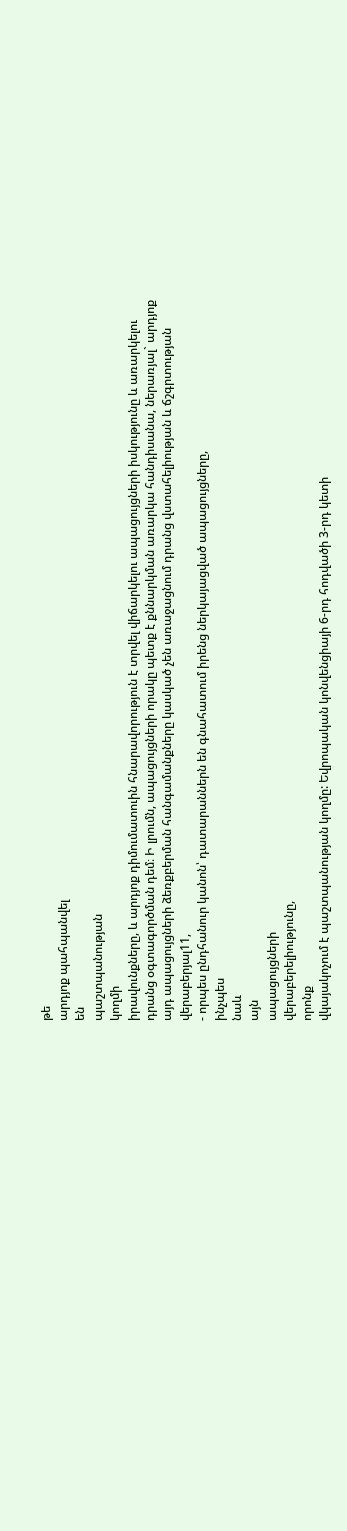թե
արդյոք պահպանվել
են
պաշտպանության
կողմի
իրավունքները, և արդյոք դիմումատուին հնարավորություն է տրվել վիճարկելու ապացույցների իսկությունը և առարկելու դրանց օգտագործման դեմ։ Ի լրումն, ապացույցների որակը պետք է քննարկման առարկա հանդիսանա, ներառյալ` արդյոք այդ ապացույցների ձեռքբերման հանգամանքները կասկած չեն առաջացնում դրանց վստահելիության և ճշգրտության վերաբերյալ11,
- որպես ընդհանուր կանոն՝ դատարաններն են գնահատում իրենց ներկայացված ապացույցները,
ինչպես
նաև
այն
ապացույցների
վերաբերելիությունը,
որոնք
վկայակոչում է պաշտպանության կողմը: Եվրոպական կոնվենցիայի 6-րդ հոդվածի 3-րդ կետի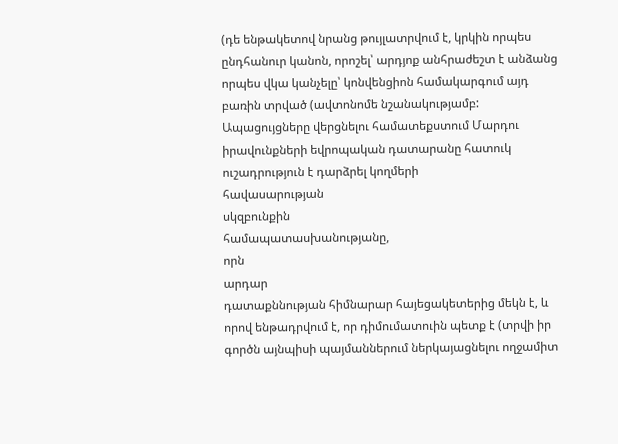(դե ենթակետով նրանց թույլատրվում է, կրկին որպես ընդհանուր կանոն, որոշել՝ արդյոք անհրաժեշտ է անձանց որպես վկա կանչելը՝ կոնվենցիոն համակարգում այդ բառին տրված (ավտոնոմե նշանակությամբ: Ապացույցները վերցնելու համատեքստում Մարդու իրավունքների եվրոպական դատարանը հատուկ ուշադրություն է դարձրել կողմերի
հավասարության
սկզբունքին
համապատասխանությանը,
որն
արդար
դատաքննության հիմնարար հայեցակետերից մեկն է, և որով ենթադրվում է, որ դիմումատուին պետք է (տրվի իր գործն այնպիսի պայմաններում ներկայացնելու ողջամիտ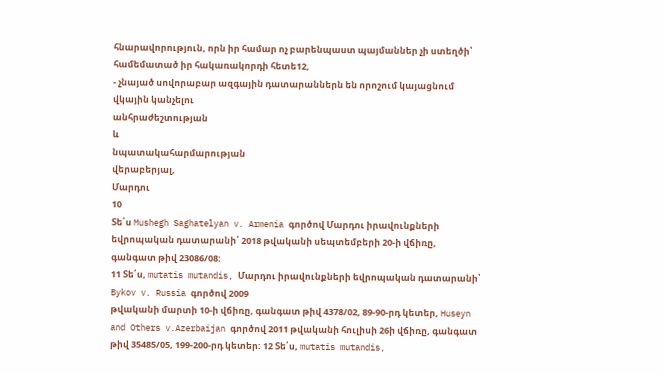հնարավորություն, որն իր համար ոչ բարենպաստ պայմաններ չի ստեղծի՝ համեմատած իր հակառակորդի հետե12,
- չնայած սովորաբար ազգային դատարաններն են որոշում կայացնում վկային կանչելու
անհրաժեշտության
և
նպատակահարմարության
վերաբերյալ,
Մարդու
10
Տե՛ս Mushegh Saghatelyan v. Armenia գործով Մարդու իրավունքների եվրոպական դատարանի՝ 2018 թվականի սեպտեմբերի 20-ի վճիռը, գանգատ թիվ 23086/08:
11 Տե՛ս, mutatis mutandis, Մարդու իրավունքների եվրոպական դատարանի՝ Bykov v. Russia գործով 2009
թվականի մարտի 10-ի վճիռը, գանգատ թիվ 4378/02, 89-90-րդ կետեր, Huseyn and Others v.Azerbaijan գործով 2011 թվականի հուլիսի 26ի վճիռը, գանգատ թիվ 35485/05, 199-200-րդ կետեր: 12 Տե՛ս, mutatis mutandis,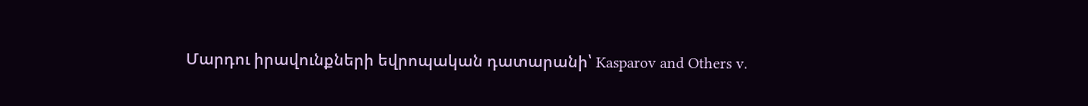Մարդու իրավունքների եվրոպական դատարանի՝ Kasparov and Others v.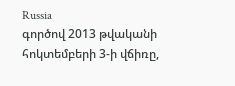Russia
գործով 2013 թվականի հոկտեմբերի 3-ի վճիռը,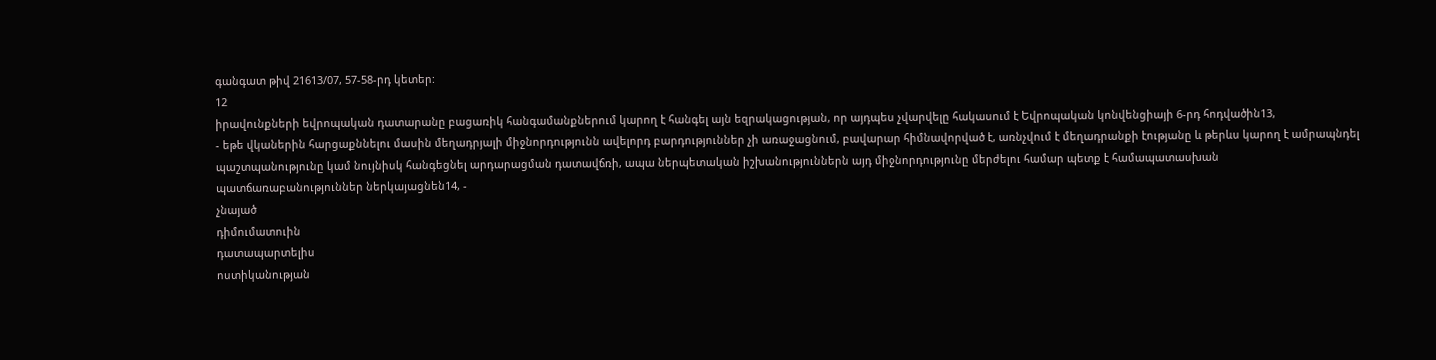գանգատ թիվ 21613/07, 57-58-րդ կետեր:
12
իրավունքների եվրոպական դատարանը բացառիկ հանգամանքներում կարող է հանգել այն եզրակացության, որ այդպես չվարվելը հակասում է Եվրոպական կոնվենցիայի 6-րդ հոդվածին13,
- եթե վկաներին հարցաքննելու մասին մեղադրյալի միջնորդությունն ավելորդ բարդություններ չի առաջացնում, բավարար հիմնավորված է, առնչվում է մեղադրանքի էությանը և թերևս կարող է ամրապնդել պաշտպանությունը կամ նույնիսկ հանգեցնել արդարացման դատավճռի, ապա ներպետական իշխանություններն այդ միջնորդությունը մերժելու համար պետք է համապատասխան պատճառաբանություններ ներկայացնեն14, -
չնայած
դիմումատուին
դատապարտելիս
ոստիկանության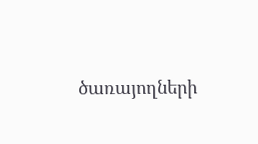ծառայողների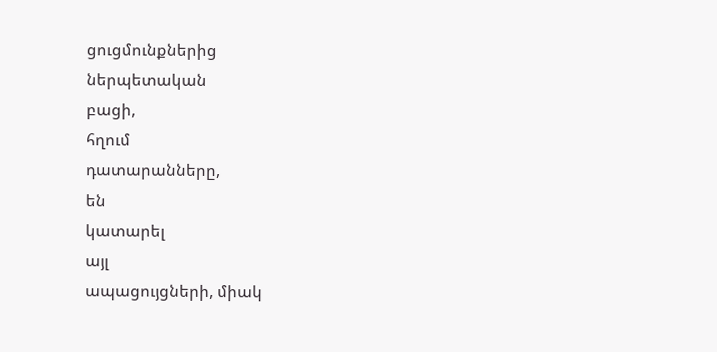ցուցմունքներից
ներպետական
բացի,
հղում
դատարանները,
են
կատարել
այլ
ապացույցների, միակ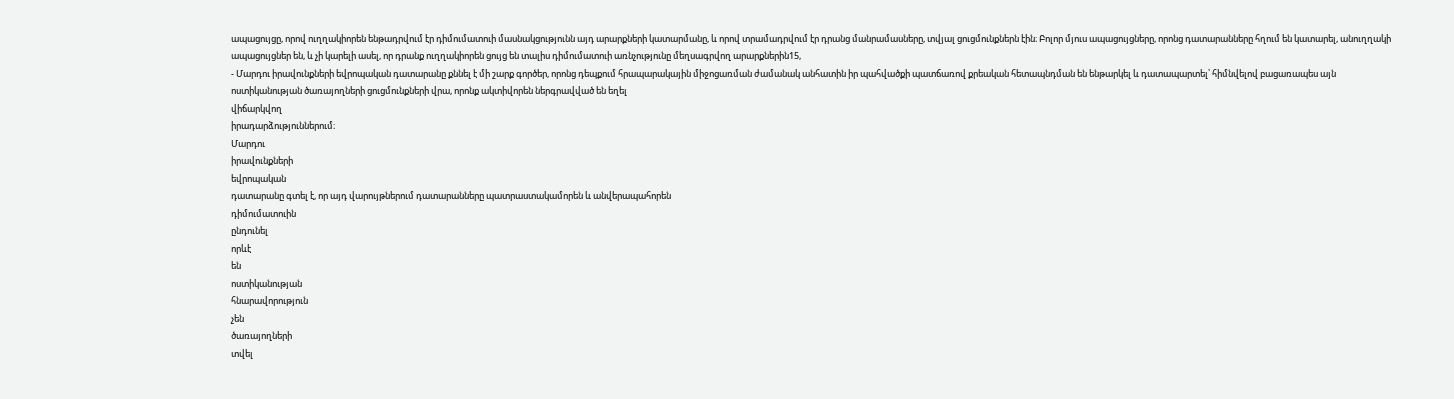ապացույցը, որով ուղղակիորեն ենթադրվում էր դիմումատուի մասնակցությունն այդ արարքների կատարմանը, և որով տրամադրվում էր դրանց մանրամասները, տվյալ ցուցմունքներն էին։ Բոլոր մյուս ապացույցները, որոնց դատարանները հղում են կատարել, անուղղակի ապացույցներ են, և չի կարելի ասել, որ դրանք ուղղակիորեն ցույց են տալիս դիմումատուի առնչությունը մեղսագրվող արարքներին15,
- Մարդու իրավունքների եվրոպական դատարանը քննել է մի շարք գործեր, որոնց դեպքում հրապարակային միջոցառման ժամանակ անհատին իր պահվածքի պատճառով քրեական հետապնդման են ենթարկել և դատապարտել՝ հիմնվելով բացառապես այն ոստիկանության ծառայողների ցուցմունքների վրա, որոնք ակտիվորեն ներգրավված են եղել
վիճարկվող
իրադարձություններում։
Մարդու
իրավունքների
եվրոպական
դատարանը գտել է, որ այդ վարույթներում դատարանները պատրաստակամորեն և անվերապահորեն
դիմումատուին
ընդունել
որևէ
են
ոստիկանության
հնարավորություն
չեն
ծառայողների
տվել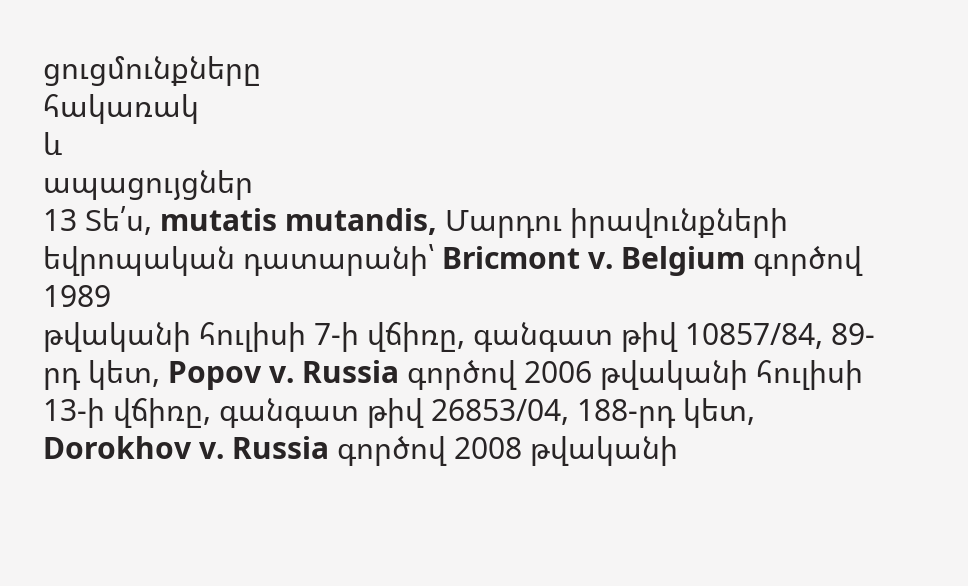ցուցմունքները
հակառակ
և
ապացույցներ
13 Տե՛ս, mutatis mutandis, Մարդու իրավունքների եվրոպական դատարանի՝ Bricmont v. Belgium գործով 1989
թվականի հուլիսի 7-ի վճիռը, գանգատ թիվ 10857/84, 89-րդ կետ, Popov v. Russia գործով 2006 թվականի հուլիսի 13-ի վճիռը, գանգատ թիվ 26853/04, 188-րդ կետ, Dorokhov v. Russia գործով 2008 թվականի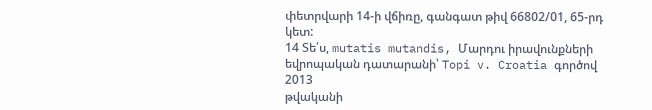փետրվարի 14-ի վճիռը, գանգատ թիվ 66802/01, 65-րդ կետ:
14 Տե՛ս, mutatis mutandis, Մարդու իրավունքների եվրոպական դատարանի՝ Topi v. Croatia գործով 2013
թվականի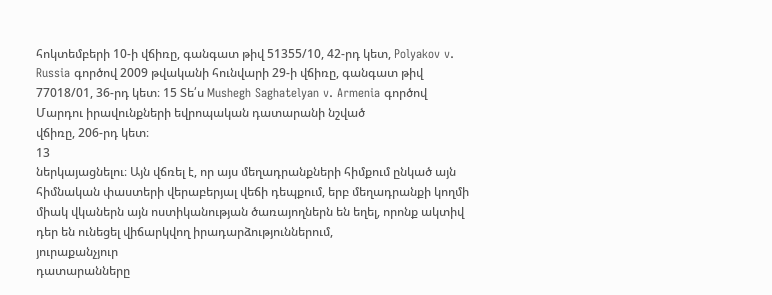հոկտեմբերի 10-ի վճիռը, գանգատ թիվ 51355/10, 42-րդ կետ, Polyakov v. Russia գործով 2009 թվականի հունվարի 29-ի վճիռը, գանգատ թիվ 77018/01, 36-րդ կետ։ 15 Տե՛ս Mushegh Saghatelyan v. Armenia գործով Մարդու իրավունքների եվրոպական դատարանի նշված
վճիռը, 206-րդ կետ։
13
ներկայացնելու։ Այն վճռել է, որ այս մեղադրանքների հիմքում ընկած այն հիմնական փաստերի վերաբերյալ վեճի դեպքում, երբ մեղադրանքի կողմի միակ վկաներն այն ոստիկանության ծառայողներն են եղել, որոնք ակտիվ դեր են ունեցել վիճարկվող իրադարձություններում,
յուրաքանչյուր
դատարանները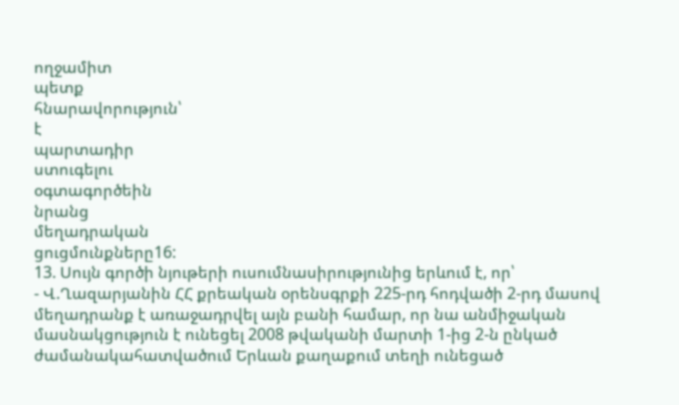ողջամիտ
պետք
հնարավորություն՝
է
պարտադիր
ստուգելու
օգտագործեին
նրանց
մեղադրական
ցուցմունքները16:
13. Սույն գործի նյութերի ուսումնասիրությունից երևում է, որ՝
- Վ.Ղազարյանին ՀՀ քրեական օրենսգրքի 225-րդ հոդվածի 2-րդ մասով մեղադրանք է առաջադրվել այն բանի համար, որ նա անմիջական մասնակցություն է ունեցել 2008 թվականի մարտի 1-ից 2-ն ընկած ժամանակահատվածում Երևան քաղաքում տեղի ունեցած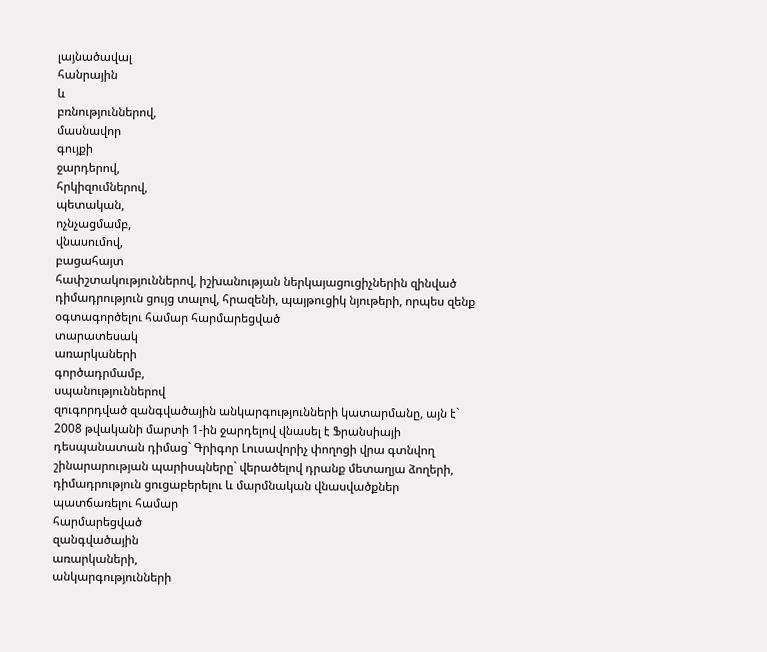լայնածավալ
հանրային
և
բռնություններով,
մասնավոր
գույքի
ջարդերով,
հրկիզումներով,
պետական,
ոչնչացմամբ,
վնասումով,
բացահայտ
հափշտակություններով, իշխանության ներկայացուցիչներին զինված դիմադրություն ցույց տալով, հրազենի, պայթուցիկ նյութերի, որպես զենք օգտագործելու համար հարմարեցված
տարատեսակ
առարկաների
գործադրմամբ,
սպանություններով
զուգորդված զանգվածային անկարգությունների կատարմանը, այն է` 2008 թվականի մարտի 1-ին ջարդելով վնասել է Ֆրանսիայի դեսպանատան դիմաց` Գրիգոր Լուսավորիչ փողոցի վրա գտնվող շինարարության պարիսպները` վերածելով դրանք մետաղյա ձողերի, դիմադրություն ցուցաբերելու և մարմնական վնասվածքներ պատճառելու համար
հարմարեցված
զանգվածային
առարկաների,
անկարգությունների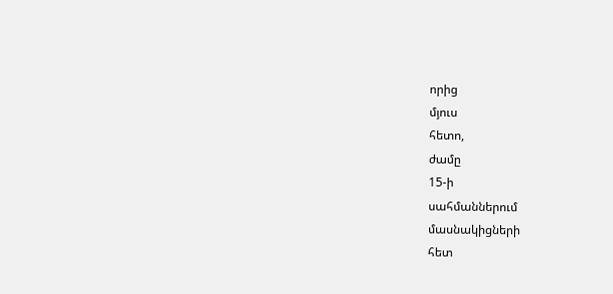որից
մյուս
հետո,
ժամը
15-ի
սահմաններում
մասնակիցների
հետ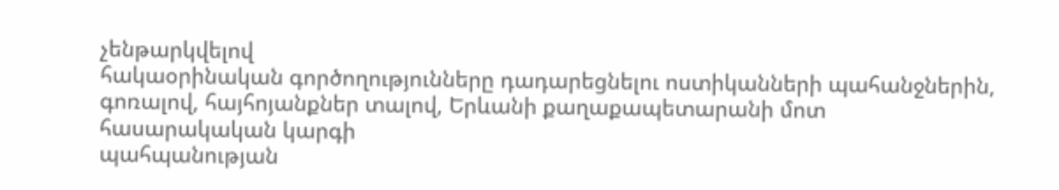չենթարկվելով
հակաօրինական գործողությունները դադարեցնելու ոստիկանների պահանջներին, գոռալով, հայհոյանքներ տալով, Երևանի քաղաքապետարանի մոտ հասարակական կարգի
պահպանության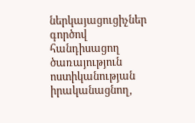ներկայացուցիչներ
գործով
հանդիսացող
ծառայություն
ոստիկանության
իրականացնող,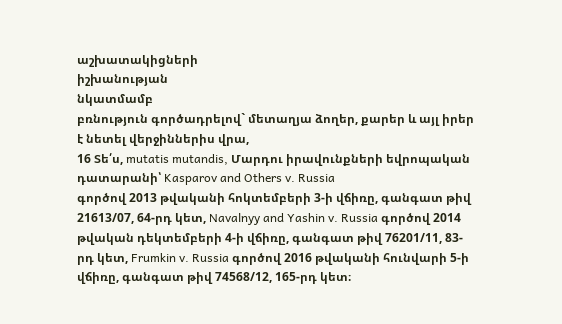աշխատակիցների
իշխանության
նկատմամբ
բռնություն գործադրելով` մետաղյա ձողեր, քարեր և այլ իրեր է նետել վերջիններիս վրա,
16 Տե՛ս, mutatis mutandis, Մարդու իրավունքների եվրոպական դատարանի՝ Kasparov and Others v. Russia
գործով 2013 թվականի հոկտեմբերի 3-ի վճիռը, գանգատ թիվ 21613/07, 64-րդ կետ, Navalnyy and Yashin v. Russia գործով 2014 թվական դեկտեմբերի 4-ի վճիռը, գանգատ թիվ 76201/11, 83-րդ կետ, Frumkin v. Russia գործով 2016 թվականի հունվարի 5-ի վճիռը, գանգատ թիվ 74568/12, 165-րդ կետ։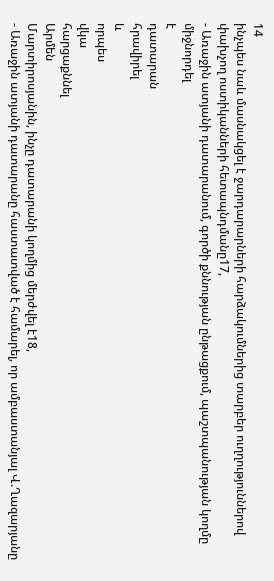14
ինչպես նաև մասնակցել է ջարդարարների հարձակումներից տարբեր ուղղություններով փախչող ոստիկանների հետապնդմանը17,
- Առաջին ատյանի դատարանում, գործի քննության ընթացքում, պաշտպանության կողմը միջնորդել
է
դատարան
հրավիրել
և
որպես
վկա
հարցաքննել
Արմեն
Մարտիրոսյանին, ինչը դատարանի կողմից մերժվել է18,
- Առաջին ատյանի դատարանը հաստատված է համարել, որ ամբաստանյալ Վ.Ղազարյանը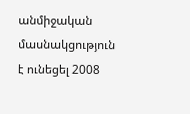անմիջական մասնակցություն է ունեցել 2008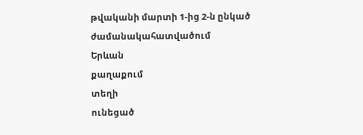թվականի մարտի 1-ից 2-ն ընկած
ժամանակահատվածում
Երևան
քաղաքում
տեղի
ունեցած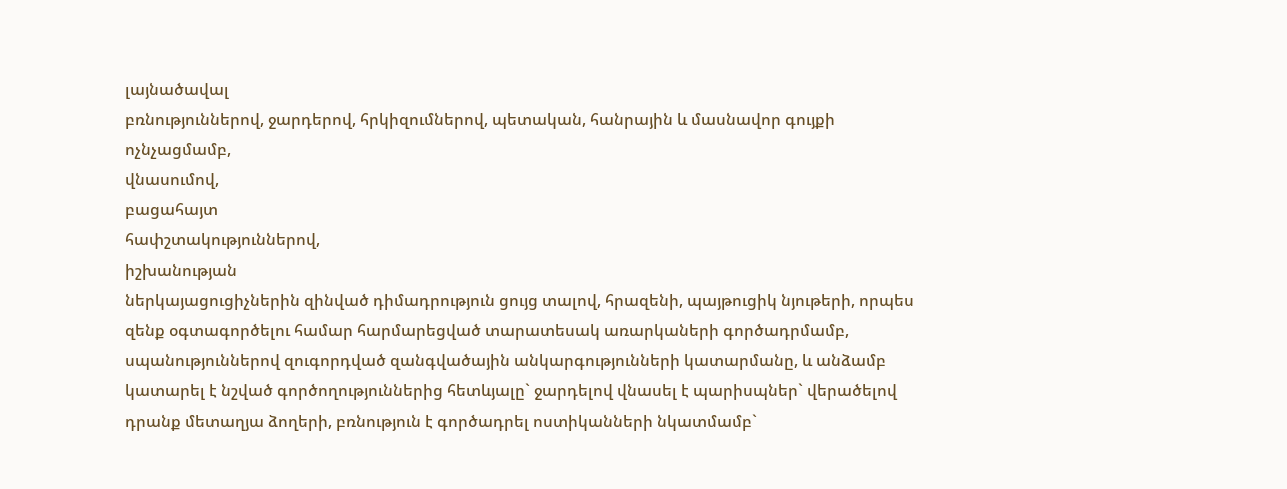լայնածավալ
բռնություններով, ջարդերով, հրկիզումներով, պետական, հանրային և մասնավոր գույքի ոչնչացմամբ,
վնասումով,
բացահայտ
հափշտակություններով,
իշխանության
ներկայացուցիչներին զինված դիմադրություն ցույց տալով, հրազենի, պայթուցիկ նյութերի, որպես զենք օգտագործելու համար հարմարեցված տարատեսակ առարկաների գործադրմամբ, սպանություններով զուգորդված զանգվածային անկարգությունների կատարմանը, և անձամբ կատարել է նշված գործողություններից հետևյալը` ջարդելով վնասել է պարիսպներ` վերածելով դրանք մետաղյա ձողերի, բռնություն է գործադրել ոստիկանների նկատմամբ`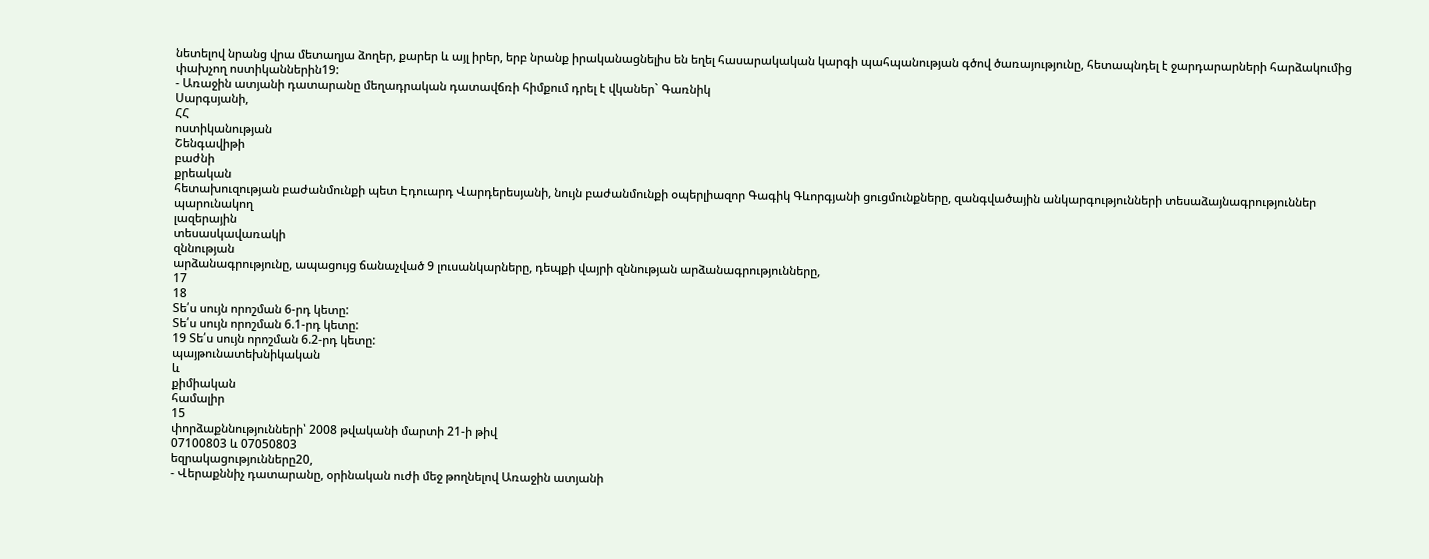նետելով նրանց վրա մետաղյա ձողեր, քարեր և այլ իրեր, երբ նրանք իրականացնելիս են եղել հասարակական կարգի պահպանության գծով ծառայությունը, հետապնդել է ջարդարարների հարձակումից փախչող ոստիկաններին19:
- Առաջին ատյանի դատարանը մեղադրական դատավճռի հիմքում դրել է վկաներ` Գառնիկ
Սարգսյանի,
ՀՀ
ոստիկանության
Շենգավիթի
բաժնի
քրեական
հետախուզության բաժանմունքի պետ Էդուարդ Վարդերեսյանի, նույն բաժանմունքի օպերլիազոր Գագիկ Գևորգյանի ցուցմունքները, զանգվածային անկարգությունների տեսաձայնագրություններ
պարունակող
լազերային
տեսասկավառակի
զննության
արձանագրությունը, ապացույց ճանաչված 9 լուսանկարները, դեպքի վայրի զննության արձանագրությունները,
17
18
Տե՛ս սույն որոշման 6-րդ կետը:
Տե՛ս սույն որոշման 6.1-րդ կետը:
19 Տե՛ս սույն որոշման 6.2-րդ կետը:
պայթունատեխնիկական
և
քիմիական
համալիր
15
փորձաքննությունների՝ 2008 թվականի մարտի 21-ի թիվ
07100803 և 07050803
եզրակացությունները20,
- Վերաքննիչ դատարանը, օրինական ուժի մեջ թողնելով Առաջին ատյանի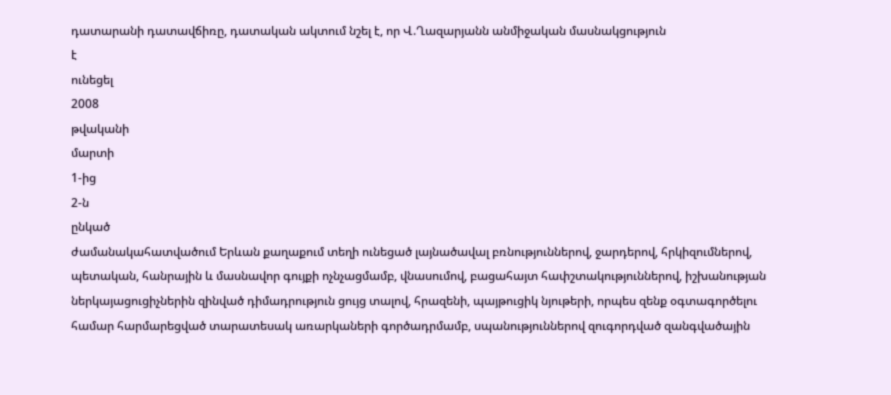դատարանի դատավճիռը, դատական ակտում նշել է, որ Վ.Ղազարյանն անմիջական մասնակցություն
է
ունեցել
2008
թվականի
մարտի
1-ից
2-ն
ընկած
ժամանակահատվածում Երևան քաղաքում տեղի ունեցած լայնածավալ բռնություններով, ջարդերով, հրկիզումներով, պետական, հանրային և մասնավոր գույքի ոչնչացմամբ, վնասումով, բացահայտ հափշտակություններով, իշխանության ներկայացուցիչներին զինված դիմադրություն ցույց տալով, հրազենի, պայթուցիկ նյութերի, որպես զենք օգտագործելու համար հարմարեցված տարատեսակ առարկաների գործադրմամբ, սպանություններով զուգորդված զանգվածային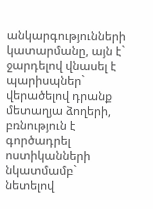անկարգությունների կատարմանը, այն է` ջարդելով վնասել է պարիսպներ` վերածելով դրանք մետաղյա ձողերի, բռնություն է գործադրել ոստիկանների նկատմամբ` նետելով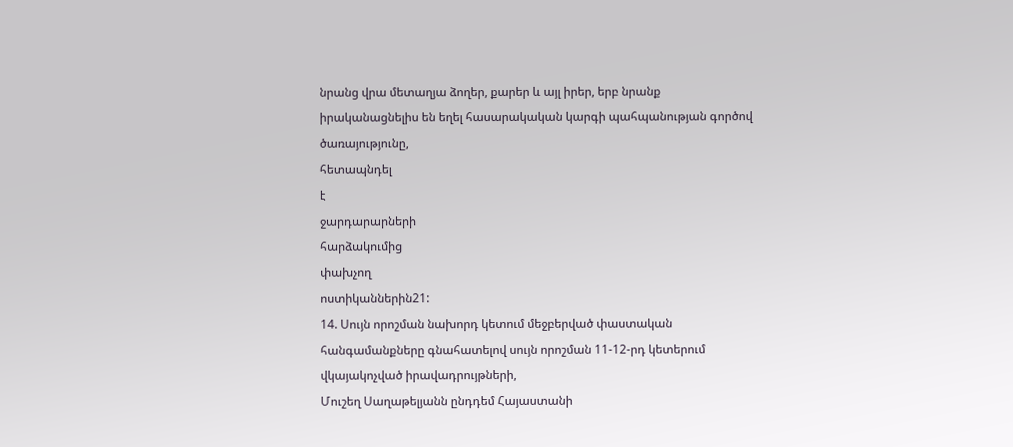նրանց վրա մետաղյա ձողեր, քարեր և այլ իրեր, երբ նրանք իրականացնելիս են եղել հասարակական կարգի պահպանության գործով
ծառայությունը,
հետապնդել
է
ջարդարարների
հարձակումից
փախչող
ոստիկաններին21:
14. Սույն որոշման նախորդ կետում մեջբերված փաստական հանգամանքները գնահատելով սույն որոշման 11-12-րդ կետերում վկայակոչված իրավադրույթների,
Մուշեղ Սաղաթելյանն ընդդեմ Հայաստանի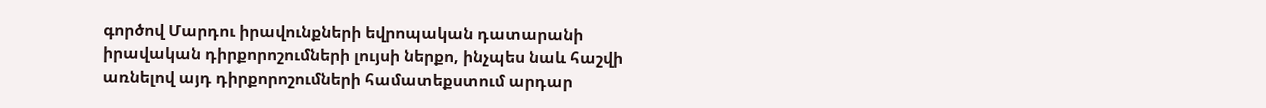գործով Մարդու իրավունքների եվրոպական դատարանի իրավական դիրքորոշումների լույսի ներքո, ինչպես նաև հաշվի առնելով այդ դիրքորոշումների համատեքստում արդար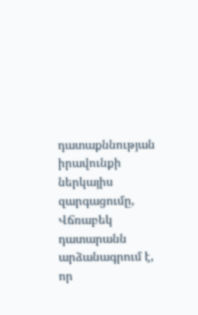դատաքննության իրավունքի ներկայիս զարգացումը, Վճռաբեկ դատարանն արձանագրում է, որ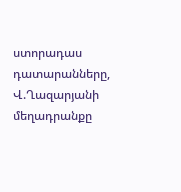ստորադաս դատարանները, Վ.Ղազարյանի մեղադրանքը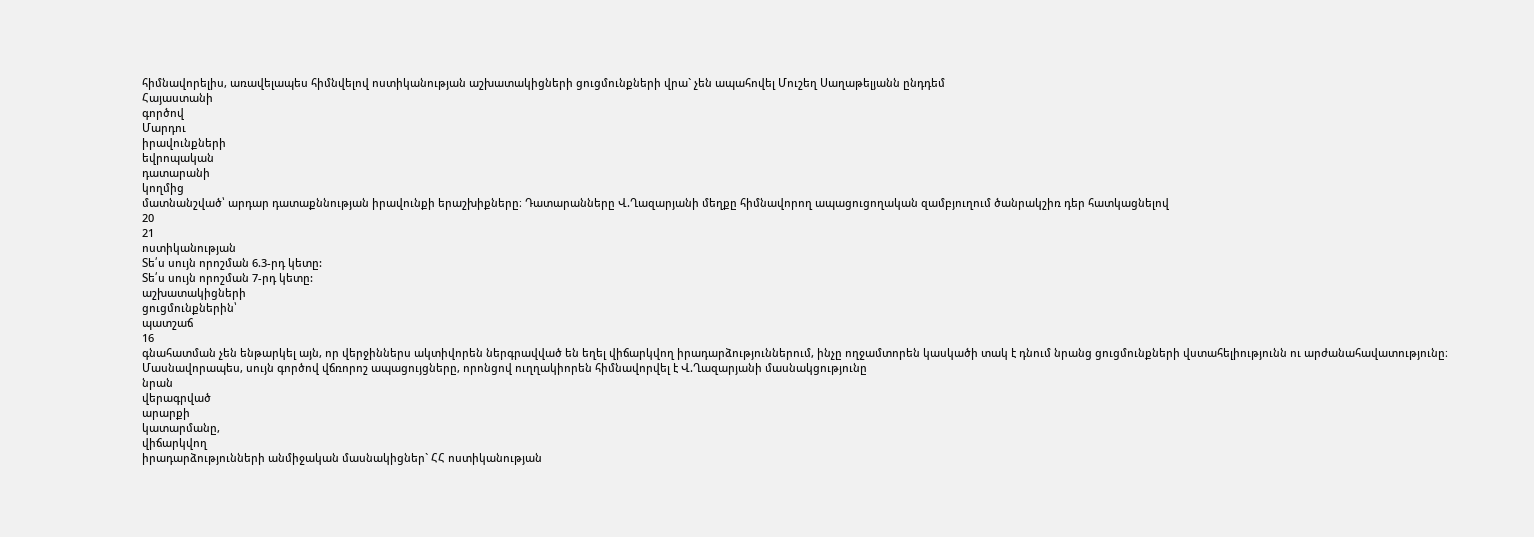հիմնավորելիս, առավելապես հիմնվելով ոստիկանության աշխատակիցների ցուցմունքների վրա` չեն ապահովել Մուշեղ Սաղաթելյանն ընդդեմ
Հայաստանի
գործով
Մարդու
իրավունքների
եվրոպական
դատարանի
կողմից
մատնանշված՝ արդար դատաքննության իրավունքի երաշխիքները։ Դատարանները Վ.Ղազարյանի մեղքը հիմնավորող ապացուցողական զամբյուղում ծանրակշիռ դեր հատկացնելով
20
21
ոստիկանության
Տե՛ս սույն որոշման 6.3-րդ կետը:
Տե՛ս սույն որոշման 7-րդ կետը:
աշխատակիցների
ցուցմունքներին՝
պատշաճ
16
գնահատման չեն ենթարկել այն, որ վերջիններս ակտիվորեն ներգրավված են եղել վիճարկվող իրադարձություններում, ինչը ողջամտորեն կասկածի տակ է դնում նրանց ցուցմունքների վստահելիությունն ու արժանահավատությունը։ Մասնավորապես, սույն գործով վճռորոշ ապացույցները, որոնցով ուղղակիորեն հիմնավորվել է Վ.Ղազարյանի մասնակցությունը
նրան
վերագրված
արարքի
կատարմանը,
վիճարկվող
իրադարձությունների անմիջական մասնակիցներ` ՀՀ ոստիկանության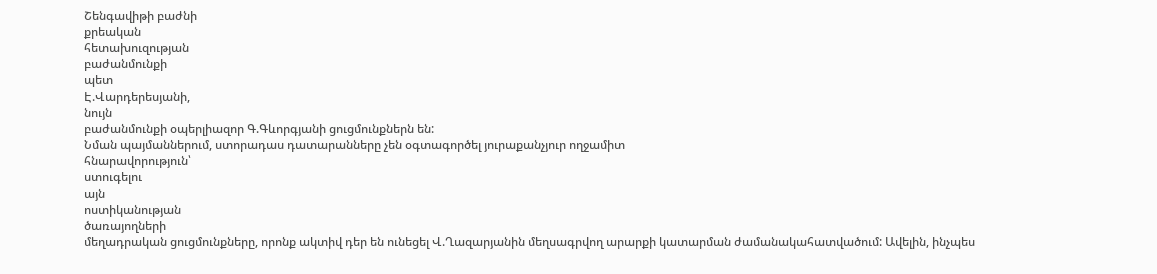Շենգավիթի բաժնի
քրեական
հետախուզության
բաժանմունքի
պետ
Է.Վարդերեսյանի,
նույն
բաժանմունքի օպերլիազոր Գ.Գևորգյանի ցուցմունքներն են:
Նման պայմաններում, ստորադաս դատարանները չեն օգտագործել յուրաքանչյուր ողջամիտ
հնարավորություն՝
ստուգելու
այն
ոստիկանության
ծառայողների
մեղադրական ցուցմունքները, որոնք ակտիվ դեր են ունեցել Վ.Ղազարյանին մեղսագրվող արարքի կատարման ժամանակահատվածում: Ավելին, ինչպես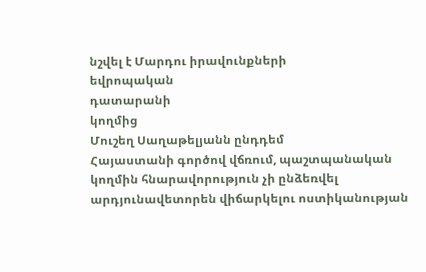նշվել է Մարդու իրավունքների
եվրոպական
դատարանի
կողմից
Մուշեղ Սաղաթելյանն ընդդեմ
Հայաստանի գործով վճռում, պաշտպանական կողմին հնարավորություն չի ընձեռվել արդյունավետորեն վիճարկելու ոստիկանության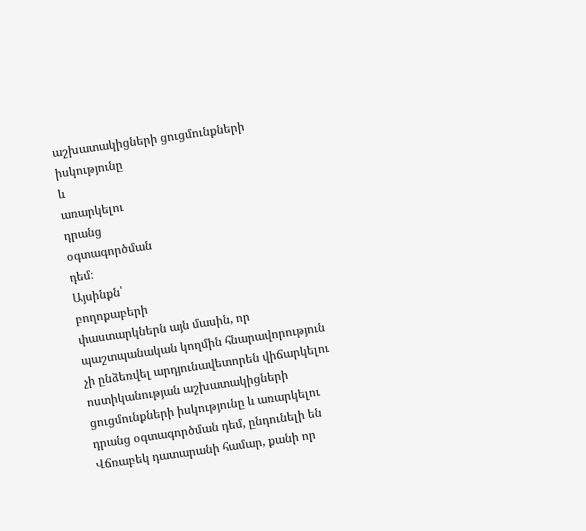աշխատակիցների ցուցմունքների իսկությունը
և
առարկելու
դրանց
օգտագործման
դեմ։
Այսինքն՝
բողոքաբերի
փաստարկներն այն մասին, որ պաշտպանական կողմին հնարավորություն չի ընձեռվել արդյունավետորեն վիճարկելու ոստիկանության աշխատակիցների ցուցմունքների իսկությունը և առարկելու դրանց օգտագործման դեմ, ընդունելի են Վճռաբեկ դատարանի համար, քանի որ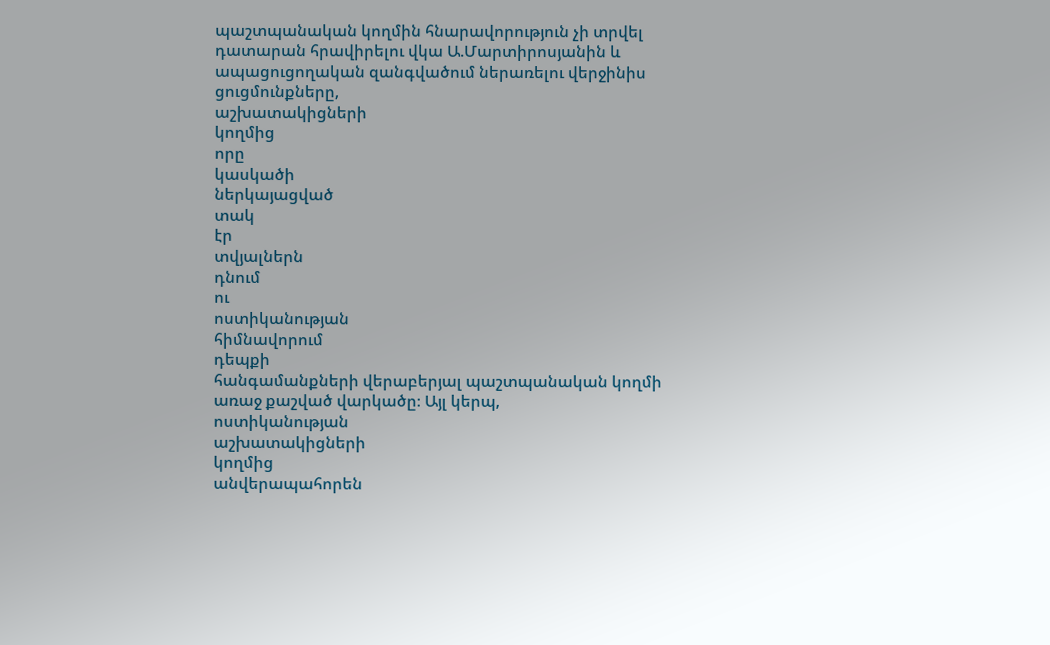պաշտպանական կողմին հնարավորություն չի տրվել դատարան հրավիրելու վկա Ա.Մարտիրոսյանին և ապացուցողական զանգվածում ներառելու վերջինիս
ցուցմունքները,
աշխատակիցների
կողմից
որը
կասկածի
ներկայացված
տակ
էր
տվյալներն
դնում
ու
ոստիկանության
հիմնավորում
դեպքի
հանգամանքների վերաբերյալ պաշտպանական կողմի առաջ քաշված վարկածը։ Այլ կերպ,
ոստիկանության
աշխատակիցների
կողմից
անվերապահորեն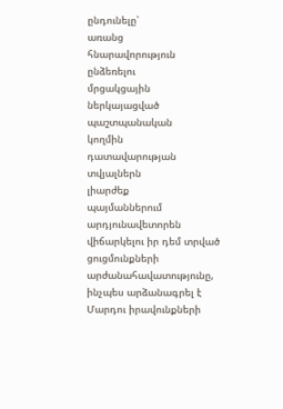ընդունելը՝
առանց
հնարավորություն
ընձեռելու
մրցակցային
ներկայացված
պաշտպանական
կողմին
դատավարության
տվյալներն
լիարժեք
պայմաններում
արդյունավետորեն վիճարկելու իր դեմ տրված ցուցմունքների արժանահավատությունը, ինչպես արձանագրել է Մարդու իրավունքների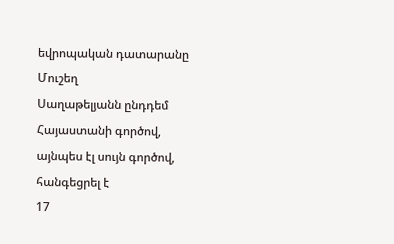եվրոպական դատարանը Մուշեղ
Սաղաթելյանն ընդդեմ Հայաստանի գործով, այնպես էլ սույն գործով, հանգեցրել է
17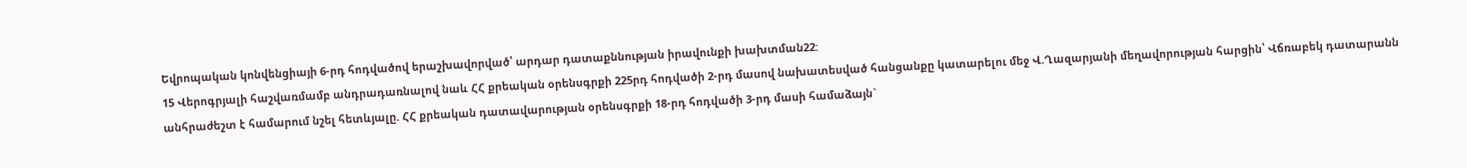Եվրոպական կոնվենցիայի 6-րդ հոդվածով երաշխավորված՝ արդար դատաքննության իրավունքի խախտման22:
15 Վերոգրյալի հաշվառմամբ անդրադառնալով նաև ՀՀ քրեական օրենսգրքի 225րդ հոդվածի 2-րդ մասով նախատեսված հանցանքը կատարելու մեջ Վ.Ղազարյանի մեղավորության հարցին՝ Վճռաբեկ դատարանն անհրաժեշտ է համարում նշել հետևյալը. ՀՀ քրեական դատավարության օրենսգրքի 18-րդ հոդվածի 3-րդ մասի համաձայն`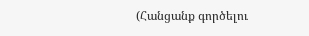(Հանցանք գործելու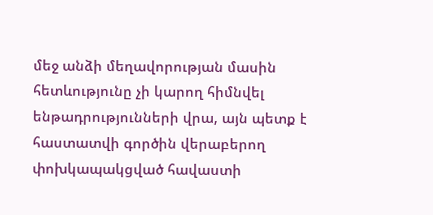մեջ անձի մեղավորության մասին հետևությունը չի կարող հիմնվել ենթադրությունների վրա, այն պետք է հաստատվի գործին վերաբերող փոխկապակցված հավաստի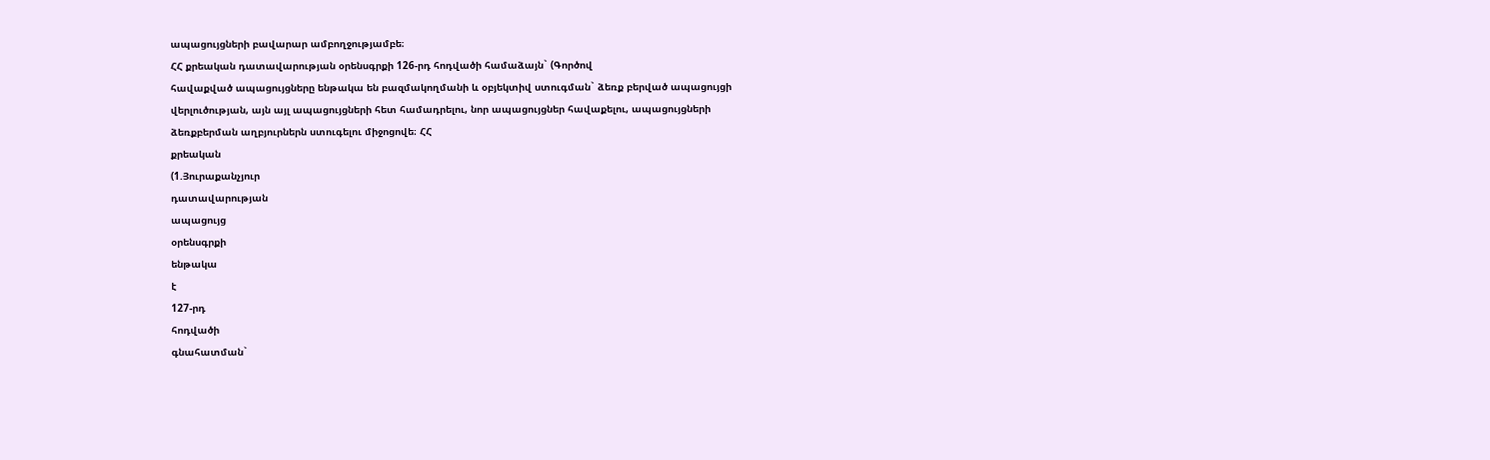ապացույցների բավարար ամբողջությամբե։
ՀՀ քրեական դատավարության օրենսգրքի 126-րդ հոդվածի համաձայն` (Գործով
հավաքված ապացույցները ենթակա են բազմակողմանի և օբյեկտիվ ստուգման` ձեռք բերված ապացույցի վերլուծության, այն այլ ապացույցների հետ համադրելու, նոր ապացույցներ հավաքելու, ապացույցների ձեռքբերման աղբյուրներն ստուգելու միջոցովե։ ՀՀ
քրեական
(1.Յուրաքանչյուր
դատավարության
ապացույց
օրենսգրքի
ենթակա
է
127-րդ
հոդվածի
գնահատման`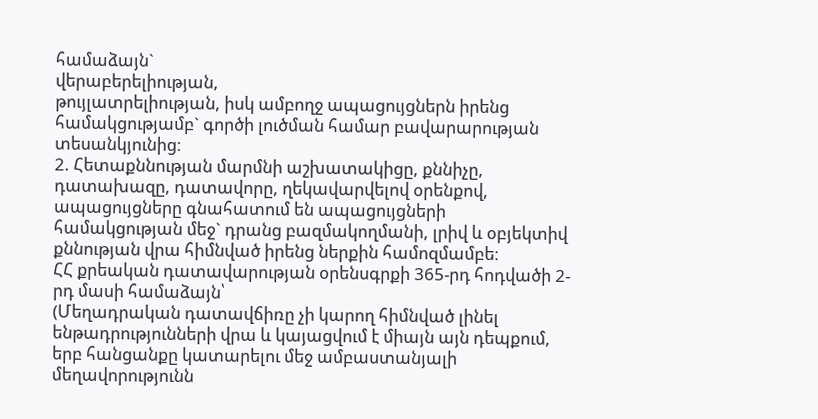համաձայն`
վերաբերելիության,
թույլատրելիության, իսկ ամբողջ ապացույցներն իրենց համակցությամբ` գործի լուծման համար բավարարության տեսանկյունից։
2. Հետաքննության մարմնի աշխատակիցը, քննիչը, դատախազը, դատավորը, ղեկավարվելով օրենքով, ապացույցները գնահատում են ապացույցների համակցության մեջ` դրանց բազմակողմանի, լրիվ և օբյեկտիվ քննության վրա հիմնված իրենց ներքին համոզմամբե։
ՀՀ քրեական դատավարության օրենսգրքի 365-րդ հոդվածի 2-րդ մասի համաձայն՝
(Մեղադրական դատավճիռը չի կարող հիմնված լինել ենթադրությունների վրա և կայացվում է միայն այն դեպքում, երբ հանցանքը կատարելու մեջ ամբաստանյալի մեղավորությունն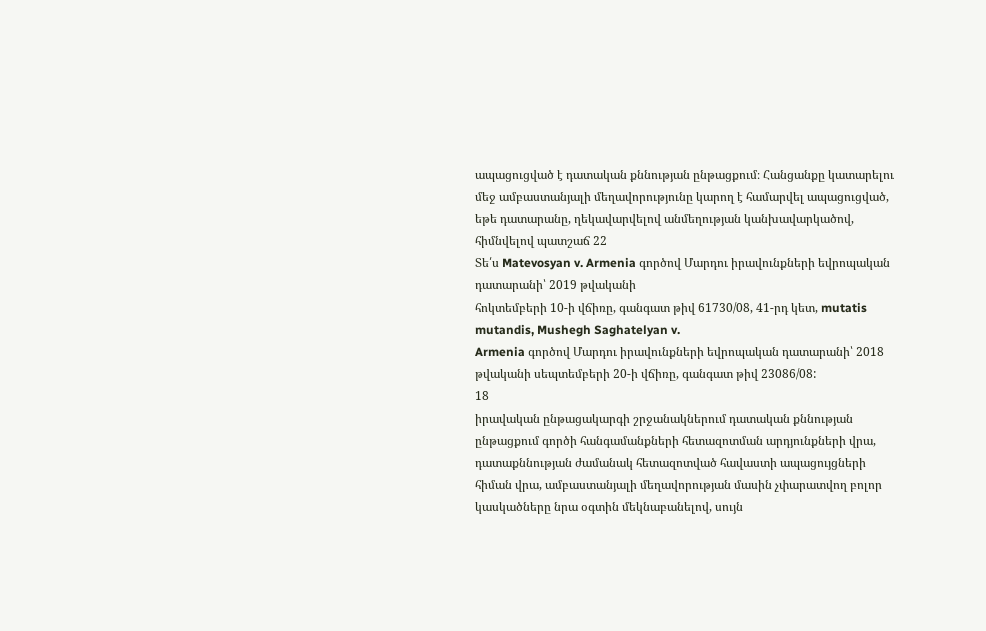ապացուցված է դատական քննության ընթացքում։ Հանցանքը կատարելու մեջ ամբաստանյալի մեղավորությունը կարող է համարվել ապացուցված, եթե դատարանը, ղեկավարվելով անմեղության կանխավարկածով, հիմնվելով պատշաճ 22
Տե՛ս Matevosyan v. Armenia գործով Մարդու իրավունքների եվրոպական դատարանի՝ 2019 թվականի
հոկտեմբերի 10-ի վճիռը, գանգատ թիվ 61730/08, 41-րդ կետ, mutatis mutandis, Mushegh Saghatelyan v.
Armenia գործով Մարդու իրավունքների եվրոպական դատարանի՝ 2018 թվականի սեպտեմբերի 20-ի վճիռը, գանգատ թիվ 23086/08:
18
իրավական ընթացակարգի շրջանակներում դատական քննության ընթացքում գործի հանգամանքների հետազոտման արդյունքների վրա, դատաքննության ժամանակ հետազոտված հավաստի ապացույցների հիման վրա, ամբաստանյալի մեղավորության մասին չփարատվող բոլոր կասկածները նրա օգտին մեկնաբանելով, սույն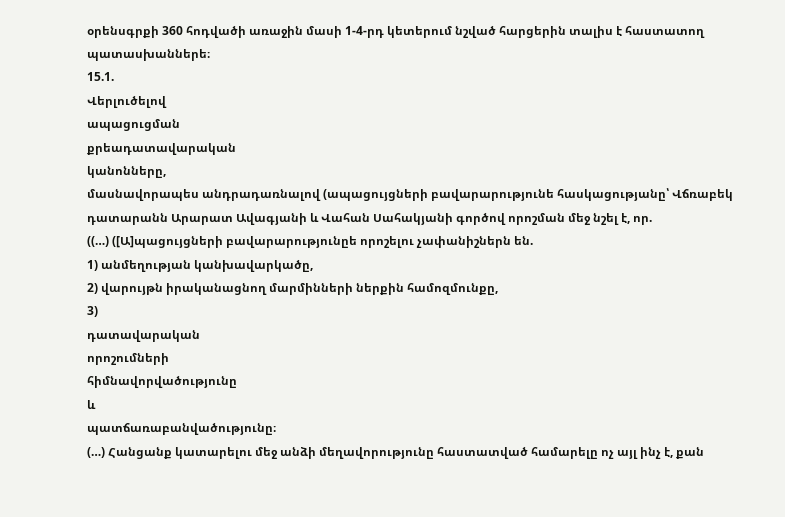օրենսգրքի 360 հոդվածի առաջին մասի 1-4-րդ կետերում նշված հարցերին տալիս է հաստատող պատասխաններե։
15.1.
Վերլուծելով
ապացուցման
քրեադատավարական
կանոնները,
մասնավորապես անդրադառնալով (ապացույցների բավարարությունե հասկացությանը՝ Վճռաբեկ դատարանն Արարատ Ավագյանի և Վահան Սահակյանի գործով որոշման մեջ նշել է, որ.
((…) ([Ա]պացույցների բավարարությունըե որոշելու չափանիշներն են.
1) անմեղության կանխավարկածը,
2) վարույթն իրականացնող մարմինների ներքին համոզմունքը,
3)
դատավարական
որոշումների
հիմնավորվածությունը
և
պատճառաբանվածությունը։
(…) Հանցանք կատարելու մեջ անձի մեղավորությունը հաստատված համարելը ոչ այլ ինչ է, քան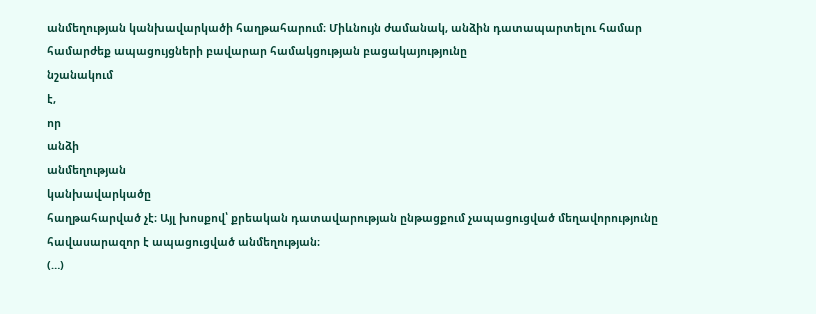անմեղության կանխավարկածի հաղթահարում։ Միևնույն ժամանակ, անձին դատապարտելու համար համարժեք ապացույցների բավարար համակցության բացակայությունը
նշանակում
է,
որ
անձի
անմեղության
կանխավարկածը
հաղթահարված չէ։ Այլ խոսքով՝ քրեական դատավարության ընթացքում չապացուցված մեղավորությունը հավասարազոր է ապացուցված անմեղության։
(…)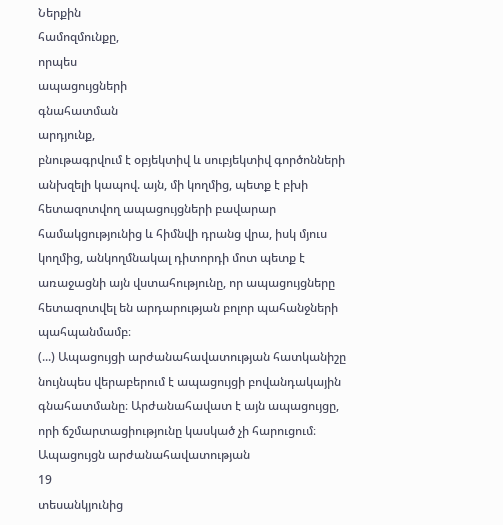Ներքին
համոզմունքը,
որպես
ապացույցների
գնահատման
արդյունք,
բնութագրվում է օբյեկտիվ և սուբյեկտիվ գործոնների անխզելի կապով. այն, մի կողմից, պետք է բխի հետազոտվող ապացույցների բավարար համակցությունից և հիմնվի դրանց վրա, իսկ մյուս կողմից, անկողմնակալ դիտորդի մոտ պետք է առաջացնի այն վստահությունը, որ ապացույցները հետազոտվել են արդարության բոլոր պահանջների պահպանմամբ։
(...) Ապացույցի արժանահավատության հատկանիշը նույնպես վերաբերում է ապացույցի բովանդակային գնահատմանը։ Արժանահավատ է այն ապացույցը, որի ճշմարտացիությունը կասկած չի հարուցում։ Ապացույցն արժանահավատության
19
տեսանկյունից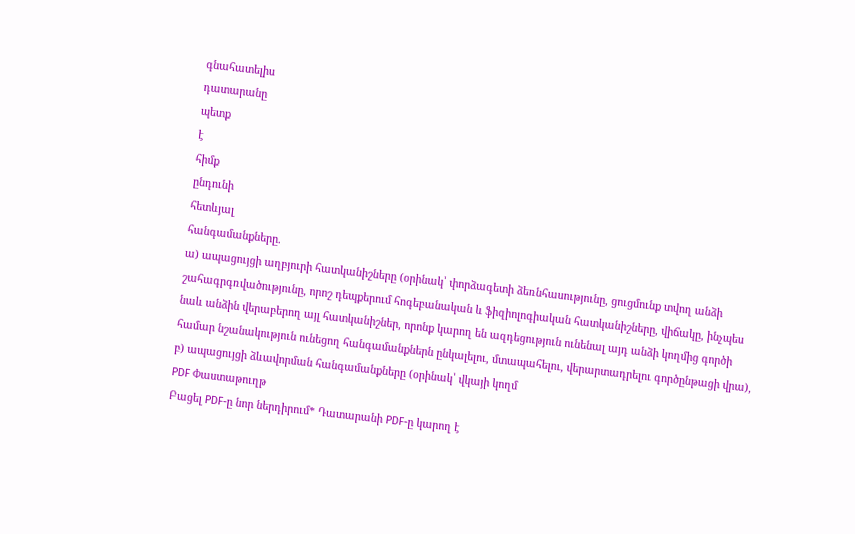գնահատելիս
դատարանը
պետք
է
հիմք
ընդունի
հետևյալ
հանգամանքները.
ա) ապացույցի աղբյուրի հատկանիշները (օրինակ՝ փորձագետի ձեռնհասությունը, ցուցմունք տվող անձի շահագրգռվածությունը, որոշ դեպքերում հոգեբանական և ֆիզիոլոգիական հատկանիշները, վիճակը, ինչպես նաև անձին վերաբերող այլ հատկանիշներ, որոնք կարող են ազդեցություն ունենալ այդ անձի կողմից գործի համար նշանակություն ունեցող հանգամանքներն ընկալելու, մտապահելու, վերարտադրելու գործընթացի վրա),
բ) ապացույցի ձևավորման հանգամանքները (օրինակ՝ վկայի կողմ
PDF Փաստաթուղթ
Բացել PDF-ը նոր ներդիրում* Դատարանի PDF-ը կարող է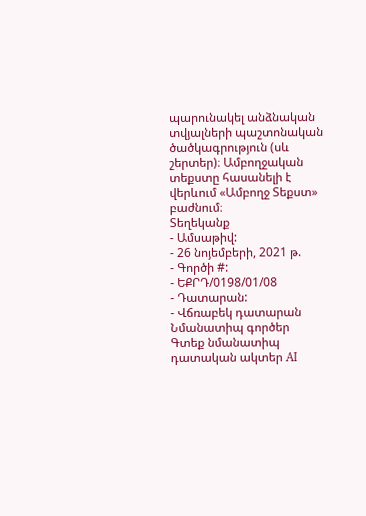պարունակել անձնական տվյալների պաշտոնական ծածկագրություն (սև շերտեր)։ Ամբողջական տեքստը հասանելի է վերևում «Ամբողջ Տեքստ» բաժնում։
Տեղեկանք
- Ամսաթիվ:
- 26 նոյեմբերի, 2021 թ.
- Գործի #:
- ԵՔՐԴ/0198/01/08
- Դատարան:
- Վճռաբեկ դատարան
Նմանատիպ գործեր
Գտեք նմանատիպ դատական ակտեր AI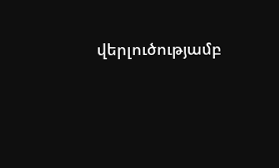վերլուծությամբ